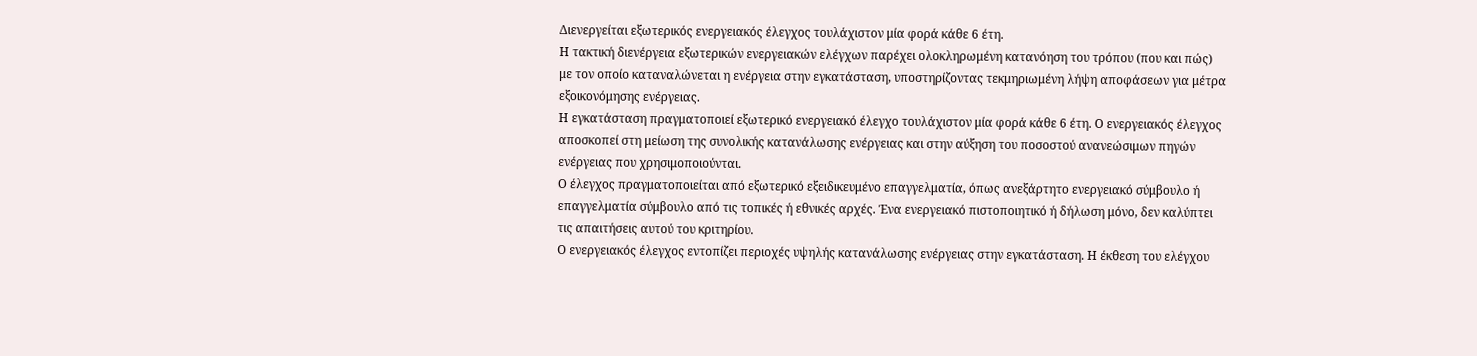Διενεργείται εξωτερικός ενεργειακός έλεγχος τουλάχιστον μία φορά κάθε 6 έτη.
Η τακτική διενέργεια εξωτερικών ενεργειακών ελέγχων παρέχει ολοκληρωμένη κατανόηση του τρόπου (που και πώς) με τον οποίο καταναλώνεται η ενέργεια στην εγκατάσταση, υποστηρίζοντας τεκμηριωμένη λήψη αποφάσεων για μέτρα εξοικονόμησης ενέργειας.
Η εγκατάσταση πραγματοποιεί εξωτερικό ενεργειακό έλεγχο τουλάχιστον μία φορά κάθε 6 έτη. Ο ενεργειακός έλεγχος αποσκοπεί στη μείωση της συνολικής κατανάλωσης ενέργειας και στην αύξηση του ποσοστού ανανεώσιμων πηγών ενέργειας που χρησιμοποιούνται.
Ο έλεγχος πραγματοποιείται από εξωτερικό εξειδικευμένο επαγγελματία, όπως ανεξάρτητο ενεργειακό σύμβουλο ή επαγγελματία σύμβουλο από τις τοπικές ή εθνικές αρχές. Ένα ενεργειακό πιστοποιητικό ή δήλωση μόνο, δεν καλύπτει τις απαιτήσεις αυτού του κριτηρίου.
Ο ενεργειακός έλεγχος εντοπίζει περιοχές υψηλής κατανάλωσης ενέργειας στην εγκατάσταση. Η έκθεση του ελέγχου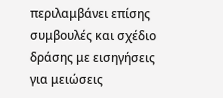περιλαμβάνει επίσης συμβουλές και σχέδιο δράσης με εισηγήσεις για μειώσεις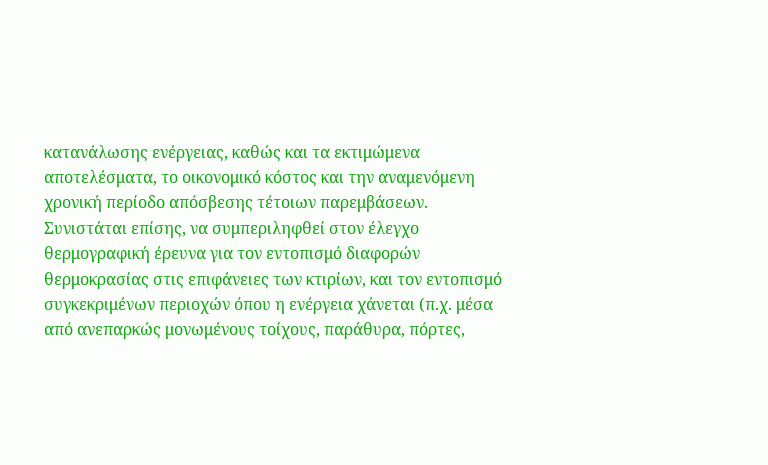κατανάλωσης ενέργειας, καθώς και τα εκτιμώμενα αποτελέσματα, το οικονομικό κόστος και την αναμενόμενη χρονική περίοδο απόσβεσης τέτοιων παρεμβάσεων. Συνιστάται επίσης, να συμπεριληφθεί στον έλεγχο θερμογραφική έρευνα για τον εντοπισμό διαφορών θερμοκρασίας στις επιφάνειες των κτιρίων, και τον εντοπισμό συγκεκριμένων περιοχών όπου η ενέργεια χάνεται (π.χ. μέσα από ανεπαρκώς μονωμένους τοίχους, παράθυρα, πόρτες,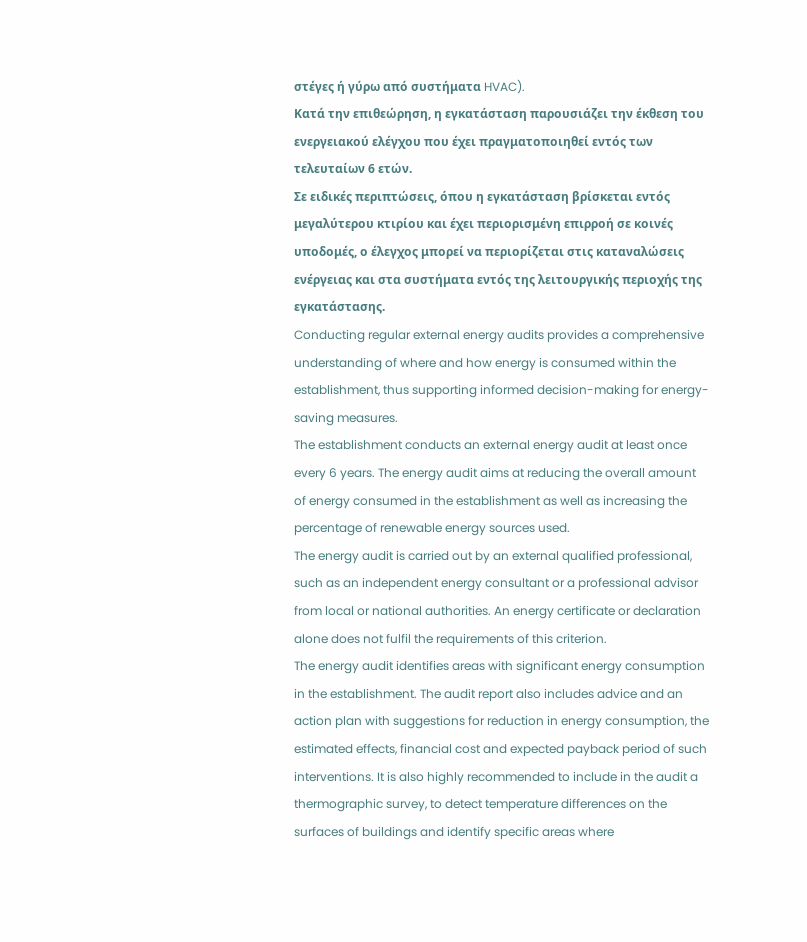στέγες ή γύρω από συστήματα HVAC).
Κατά την επιθεώρηση, η εγκατάσταση παρουσιάζει την έκθεση του ενεργειακού ελέγχου που έχει πραγματοποιηθεί εντός των τελευταίων 6 ετών.
Σε ειδικές περιπτώσεις, όπου η εγκατάσταση βρίσκεται εντός μεγαλύτερου κτιρίου και έχει περιορισμένη επιρροή σε κοινές υποδομές, ο έλεγχος μπορεί να περιορίζεται στις καταναλώσεις ενέργειας και στα συστήματα εντός της λειτουργικής περιοχής της εγκατάστασης.
Conducting regular external energy audits provides a comprehensive understanding of where and how energy is consumed within the establishment, thus supporting informed decision-making for energy-saving measures.
The establishment conducts an external energy audit at least once every 6 years. The energy audit aims at reducing the overall amount of energy consumed in the establishment as well as increasing the percentage of renewable energy sources used.
The energy audit is carried out by an external qualified professional, such as an independent energy consultant or a professional advisor from local or national authorities. An energy certificate or declaration alone does not fulfil the requirements of this criterion.
The energy audit identifies areas with significant energy consumption in the establishment. The audit report also includes advice and an action plan with suggestions for reduction in energy consumption, the estimated effects, financial cost and expected payback period of such interventions. It is also highly recommended to include in the audit a thermographic survey, to detect temperature differences on the surfaces of buildings and identify specific areas where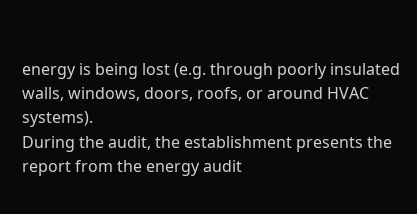energy is being lost (e.g. through poorly insulated walls, windows, doors, roofs, or around HVAC systems).
During the audit, the establishment presents the report from the energy audit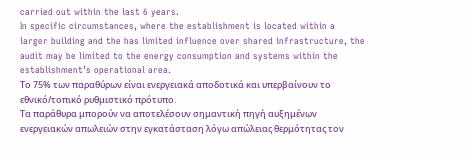carried out within the last 6 years.
In specific circumstances, where the establishment is located within a larger building and the has limited influence over shared infrastructure, the audit may be limited to the energy consumption and systems within the establishment’s operational area.
Το 75% των παραθύρων είναι ενεργειακά αποδοτικά και υπερβαίνουν το εθνικό/τοπικό ρυθμιστικό πρότυπο.
Τα παράθυρα μπορούν να αποτελέσουν σημαντική πηγή αυξημένων ενεργειακών απωλειών στην εγκατάσταση λόγω απώλειας θερμότητας τον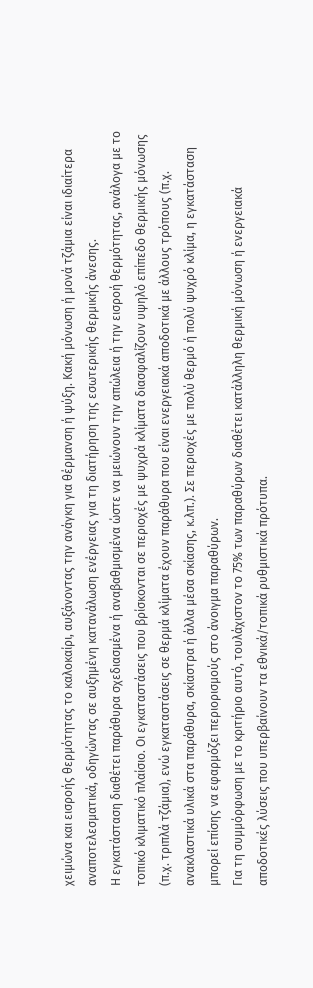χειμώνα και εισροής θερμότητας το καλοκαίρι, αυξάνοντας την ανάγκη για θέρμανση ή ψύξη. Κακή μόνωση ή μονά τζάμια είναι ιδιαίτερα αναποτελεσματικά, οδηγώντας σε αυξημένη κατανάλωση ενέργειας για τη διατήρηση της εσωτερικής θερμικής άνεσης.
Η εγκατάσταση διαθέτει παράθυρα σχεδιασμένα ή αναβαθμισμένα ώστε να μειώνουν την απώλεια ή την εισροή θερμότητας, ανάλογα με το τοπικό κλιματικό πλαίσιο. Οι εγκαταστάσεις που βρίσκονται σε περιοχές με ψυχρά κλίματα διασφαλίζουν υψηλό επίπεδο θερμικής μόνωσης (π.χ. τριπλά τζάμια), ενώ εγκαταστάσεις σε θερμά κλίματα έχουν παράθυρα που είναι ενεργειακά αποδοτικά με άλλους τρόπους (π.χ. ανακλαστικά υλικά στα παράθυρα, σκίαστρα ή άλλα μέσα σκίασης, κ.λπ.). Σε περιοχές με πολύ θερμό ή πολύ ψυχρό κλίμα, η εγκατάσταση μπορεί επίσης να εφαρμόζει περιορισμούς στο άνοιγμα παραθύρων.
Για τη συμμόρφωση με το κριτήριο αυτό, τουλάχιστον το 75% των παραθύρων διαθέτει κατάλληλη θερμική μόνωση ή ενεργειακά αποδοτικές λύσεις που υπερβαίνουν τα εθνικά/τοπικά ρυθμιστικά πρότυπα.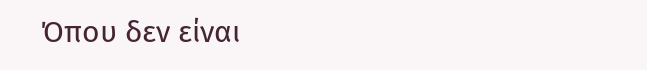Όπου δεν είναι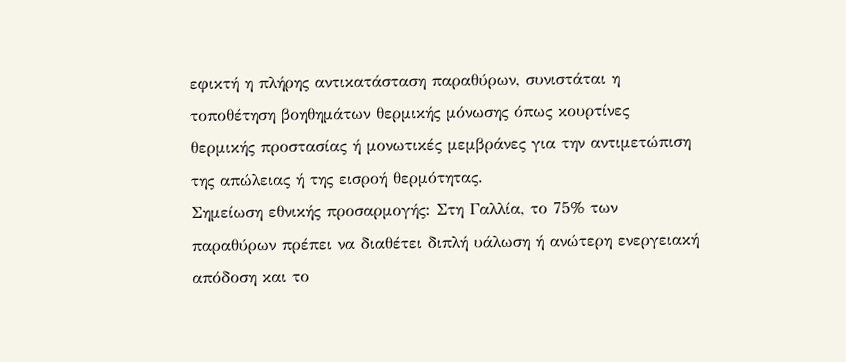εφικτή η πλήρης αντικατάσταση παραθύρων, συνιστάται η τοποθέτηση βοηθημάτων θερμικής μόνωσης όπως κουρτίνες θερμικής προστασίας ή μονωτικές μεμβράνες για την αντιμετώπιση της απώλειας ή της εισροή θερμότητας.
Σημείωση εθνικής προσαρμογής: Στη Γαλλία, το 75% των παραθύρων πρέπει να διαθέτει διπλή υάλωση ή ανώτερη ενεργειακή απόδοση και το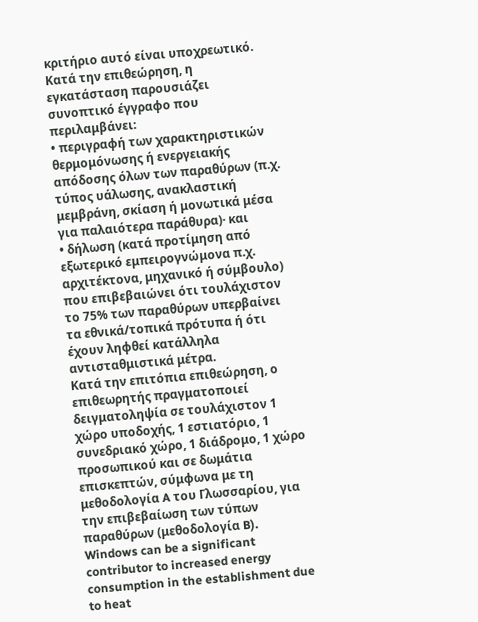κριτήριο αυτό είναι υποχρεωτικό.
Κατά την επιθεώρηση, η εγκατάσταση παρουσιάζει συνοπτικό έγγραφο που περιλαμβάνει:
• περιγραφή των χαρακτηριστικών θερμομόνωσης ή ενεργειακής απόδοσης όλων των παραθύρων (π.χ. τύπος υάλωσης, ανακλαστική μεμβράνη, σκίαση ή μονωτικά μέσα για παλαιότερα παράθυρα)· και
• δήλωση (κατά προτίμηση από εξωτερικό εμπειρογνώμονα π.χ. αρχιτέκτονα, μηχανικό ή σύμβουλο) που επιβεβαιώνει ότι τουλάχιστον το 75% των παραθύρων υπερβαίνει τα εθνικά/τοπικά πρότυπα ή ότι έχουν ληφθεί κατάλληλα αντισταθμιστικά μέτρα.
Κατά την επιτόπια επιθεώρηση, ο επιθεωρητής πραγματοποιεί δειγματοληψία σε τουλάχιστον 1 χώρο υποδοχής, 1 εστιατόριο, 1 συνεδριακό χώρο, 1 διάδρομο, 1 χώρο προσωπικού και σε δωμάτια επισκεπτών, σύμφωνα με τη μεθοδολογία A του Γλωσσαρίου, για την επιβεβαίωση των τύπων παραθύρων (μεθοδολογία B).
Windows can be a significant contributor to increased energy consumption in the establishment due to heat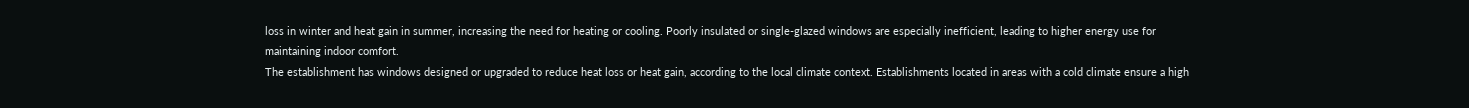loss in winter and heat gain in summer, increasing the need for heating or cooling. Poorly insulated or single-glazed windows are especially inefficient, leading to higher energy use for maintaining indoor comfort.
The establishment has windows designed or upgraded to reduce heat loss or heat gain, according to the local climate context. Establishments located in areas with a cold climate ensure a high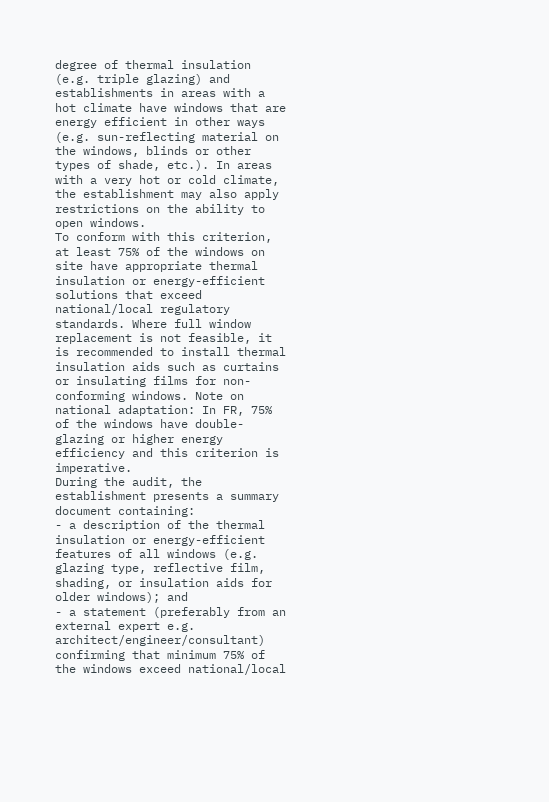degree of thermal insulation (e.g. triple glazing) and establishments in areas with a hot climate have windows that are energy efficient in other ways (e.g. sun-reflecting material on the windows, blinds or other types of shade, etc.). In areas with a very hot or cold climate, the establishment may also apply restrictions on the ability to open windows.
To conform with this criterion, at least 75% of the windows on site have appropriate thermal insulation or energy-efficient solutions that exceed national/local regulatory standards. Where full window replacement is not feasible, it is recommended to install thermal insulation aids such as curtains or insulating films for non-conforming windows. Note on national adaptation: In FR, 75% of the windows have double-glazing or higher energy efficiency and this criterion is imperative.
During the audit, the establishment presents a summary document containing:
- a description of the thermal insulation or energy-efficient features of all windows (e.g. glazing type, reflective film, shading, or insulation aids for older windows); and
- a statement (preferably from an external expert e.g. architect/engineer/consultant) confirming that minimum 75% of the windows exceed national/local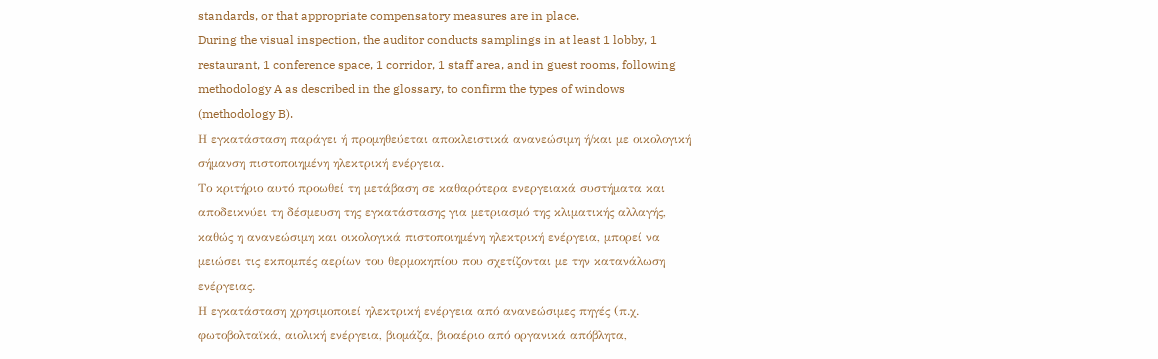standards, or that appropriate compensatory measures are in place.
During the visual inspection, the auditor conducts samplings in at least 1 lobby, 1 restaurant, 1 conference space, 1 corridor, 1 staff area, and in guest rooms, following methodology A as described in the glossary, to confirm the types of windows (methodology B).
Η εγκατάσταση παράγει ή προμηθεύεται αποκλειστικά ανανεώσιμη ή/και με οικολογική σήμανση πιστοποιημένη ηλεκτρική ενέργεια.
Το κριτήριο αυτό προωθεί τη μετάβαση σε καθαρότερα ενεργειακά συστήματα και αποδεικνύει τη δέσμευση της εγκατάστασης για μετριασμό της κλιματικής αλλαγής, καθώς η ανανεώσιμη και οικολογικά πιστοποιημένη ηλεκτρική ενέργεια, μπορεί να μειώσει τις εκπομπές αερίων του θερμοκηπίου που σχετίζονται με την κατανάλωση ενέργειας.
Η εγκατάσταση χρησιμοποιεί ηλεκτρική ενέργεια από ανανεώσιμες πηγές (π.χ. φωτοβολταϊκά, αιολική ενέργεια, βιομάζα, βιοαέριο από οργανικά απόβλητα,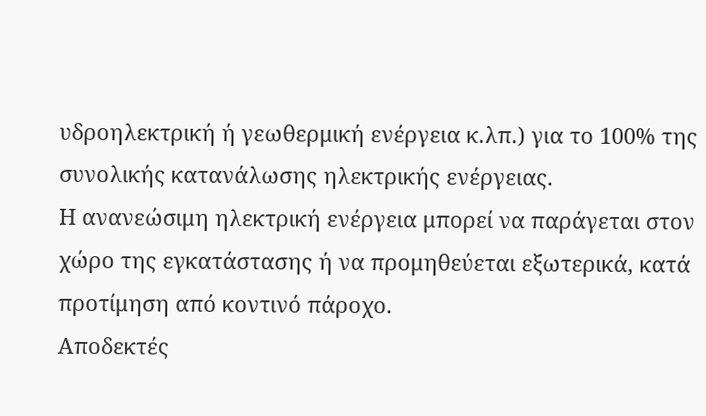υδροηλεκτρική ή γεωθερμική ενέργεια κ.λπ.) για το 100% της συνολικής κατανάλωσης ηλεκτρικής ενέργειας.
Η ανανεώσιμη ηλεκτρική ενέργεια μπορεί να παράγεται στον χώρο της εγκατάστασης ή να προμηθεύεται εξωτερικά, κατά προτίμηση από κοντινό πάροχο.
Αποδεκτές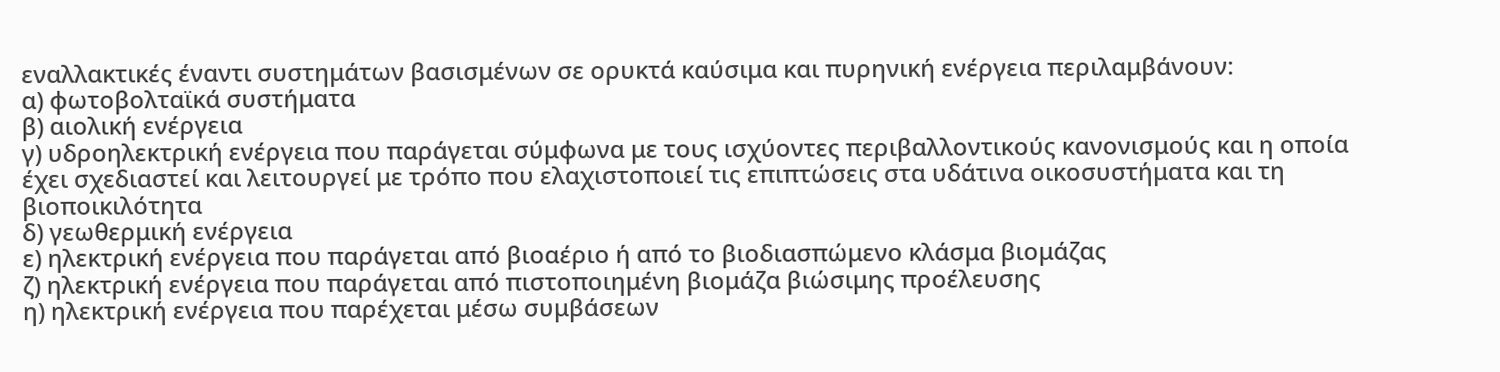εναλλακτικές έναντι συστημάτων βασισμένων σε ορυκτά καύσιμα και πυρηνική ενέργεια περιλαμβάνουν:
α) φωτοβολταϊκά συστήματα
β) αιολική ενέργεια
γ) υδροηλεκτρική ενέργεια που παράγεται σύμφωνα με τους ισχύοντες περιβαλλοντικούς κανονισμούς και η οποία έχει σχεδιαστεί και λειτουργεί με τρόπο που ελαχιστοποιεί τις επιπτώσεις στα υδάτινα οικοσυστήματα και τη βιοποικιλότητα
δ) γεωθερμική ενέργεια
ε) ηλεκτρική ενέργεια που παράγεται από βιοαέριο ή από το βιοδιασπώμενο κλάσμα βιομάζας
ζ) ηλεκτρική ενέργεια που παράγεται από πιστοποιημένη βιομάζα βιώσιμης προέλευσης
η) ηλεκτρική ενέργεια που παρέχεται μέσω συμβάσεων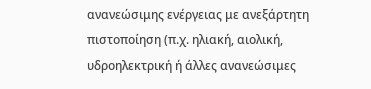ανανεώσιμης ενέργειας με ανεξάρτητη πιστοποίηση (π.χ. ηλιακή, αιολική, υδροηλεκτρική ή άλλες ανανεώσιμες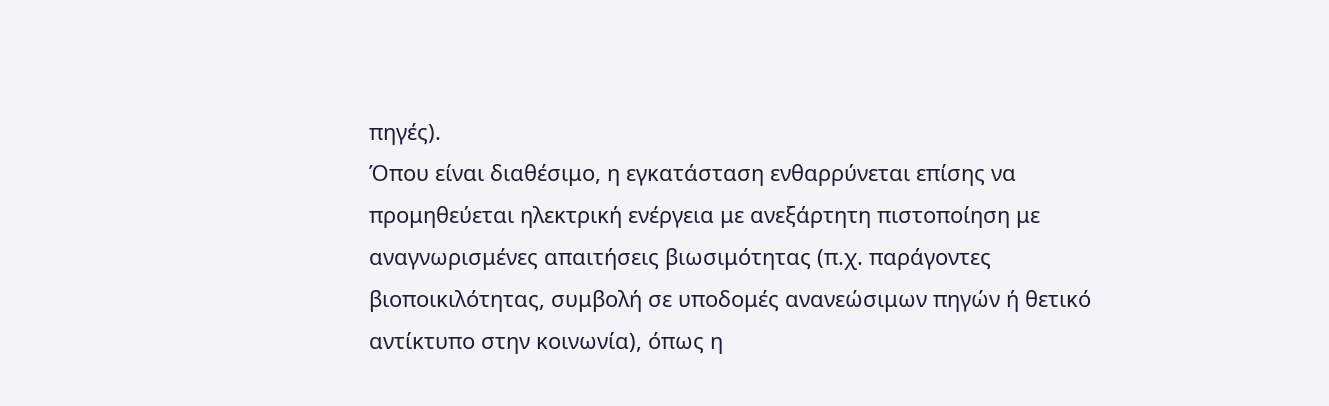πηγές).
Όπου είναι διαθέσιμο, η εγκατάσταση ενθαρρύνεται επίσης να προμηθεύεται ηλεκτρική ενέργεια με ανεξάρτητη πιστοποίηση με αναγνωρισμένες απαιτήσεις βιωσιμότητας (π.χ. παράγοντες βιοποικιλότητας, συμβολή σε υποδομές ανανεώσιμων πηγών ή θετικό αντίκτυπο στην κοινωνία), όπως η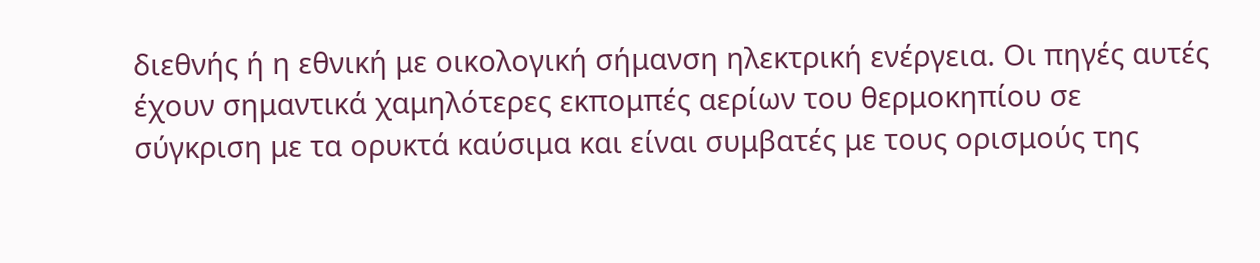διεθνής ή η εθνική με οικολογική σήμανση ηλεκτρική ενέργεια. Οι πηγές αυτές έχουν σημαντικά χαμηλότερες εκπομπές αερίων του θερμοκηπίου σε σύγκριση με τα ορυκτά καύσιμα και είναι συμβατές με τους ορισμούς της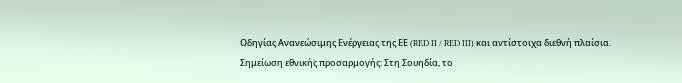Οδηγίας Ανανεώσιμης Ενέργειας της ΕΕ (RED II / RED III) και αντίστοιχα διεθνή πλαίσια.
Σημείωση εθνικής προσαρμογής: Στη Σουηδία, το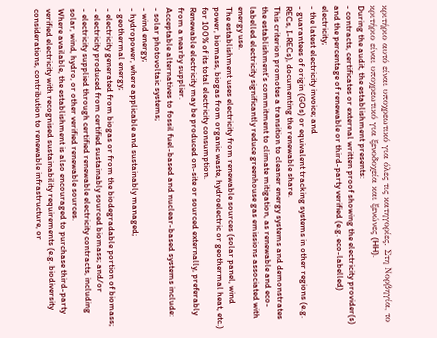κριτήριο αυτό είναι υποχρεωτικό για όλες τις κατηγορίες. Στη Νορβηγία, το κριτήριο είναι υποχρεωτικό για ξενοδοχεία και ξενώνες (HH).
During the audit, the establishment presents:
- contracts, certificates or external written proof showing the electricity provider(s) and the percentage of renewable or third-party verified (e.g. eco-labelled) electricity;
- the latest electricity invoice; and
- guarantees of origin (GOs) or equivalent tracking systems in other regions (e.g. RECs, I-RECs), documenting the renewable share.
This criterion promotes a transition to cleaner energy systems and demonstrates the establishment’s commitment to climate mitigation, as renewable and eco-labelled electricity significantly reduce greenhouse gas emissions associated with energy use.
The establishment uses electricity from renewable sources (solar panel, wind power, biomass, biogas from organic waste, hydroelectric or geothermal heat, etc.) for 100% of its total electricity consumption.
Renewable electricity may be produced on-site or sourced externally, preferably from a nearby supplier.
Acceptable alternatives to fossil fuel-based and nuclear-based systems include:
- solar photovoltaic systems;
- wind energy;
- hydropower, where applicable and sustainably managed;
- geothermal energy;
- electricity generated from biogas or from the biodegradable portion of biomass;
- electricity produced from certified sustainably sourced biomass; and/or
- electricity supplied through certified renewable electricity contracts, including solar, wind, hydro, or other verified renewable sources.
Where available, the establishment is also encouraged to purchase third-party verified electricity with recognised sustainability requirements (e.g. biodiversity considerations, contribution to renewable infrastructure, or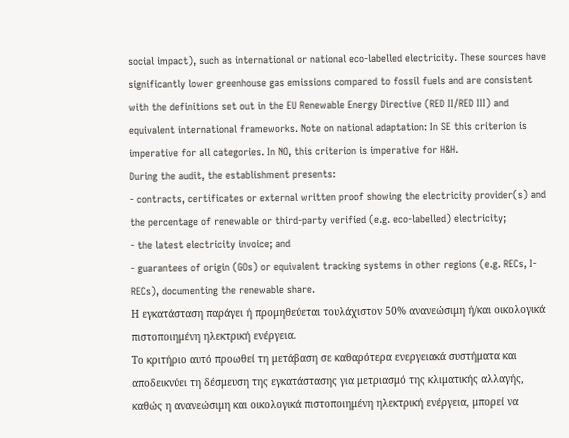social impact), such as international or national eco-labelled electricity. These sources have significantly lower greenhouse gas emissions compared to fossil fuels and are consistent with the definitions set out in the EU Renewable Energy Directive (RED II/RED III) and equivalent international frameworks. Note on national adaptation: In SE this criterion is imperative for all categories. In NO, this criterion is imperative for H&H.
During the audit, the establishment presents:
- contracts, certificates or external written proof showing the electricity provider(s) and the percentage of renewable or third-party verified (e.g. eco-labelled) electricity;
- the latest electricity invoice; and
- guarantees of origin (GOs) or equivalent tracking systems in other regions (e.g. RECs, I-RECs), documenting the renewable share.
Η εγκατάσταση παράγει ή προμηθεύεται τουλάχιστον 50% ανανεώσιμη ή/και οικολογικά πιστοποιημένη ηλεκτρική ενέργεια.
Το κριτήριο αυτό προωθεί τη μετάβαση σε καθαρότερα ενεργειακά συστήματα και αποδεικνύει τη δέσμευση της εγκατάστασης για μετριασμό της κλιματικής αλλαγής, καθώς η ανανεώσιμη και οικολογικά πιστοποιημένη ηλεκτρική ενέργεια, μπορεί να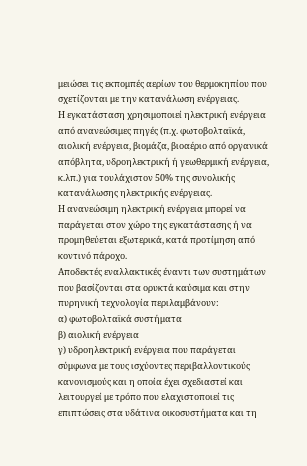μειώσει τις εκπομπές αερίων του θερμοκηπίου που σχετίζονται με την κατανάλωση ενέργειας.
Η εγκατάσταση χρησιμοποιεί ηλεκτρική ενέργεια από ανανεώσιμες πηγές (π.χ. φωτοβολταϊκά, αιολική ενέργεια, βιομάζα, βιοαέριο από οργανικά απόβλητα, υδροηλεκτρική ή γεωθερμική ενέργεια, κ.λπ.) για τουλάχιστον 50% της συνολικής κατανάλωσης ηλεκτρικής ενέργειας.
Η ανανεώσιμη ηλεκτρική ενέργεια μπορεί να παράγεται στον χώρο της εγκατάστασης ή να προμηθεύεται εξωτερικά, κατά προτίμηση από κοντινό πάροχο.
Αποδεκτές εναλλακτικές έναντι των συστημάτων που βασίζονται στα ορυκτά καύσιμα και στην πυρηνική τεχνολογία περιλαμβάνουν:
α) φωτοβολταϊκά συστήματα
β) αιολική ενέργεια
γ) υδροηλεκτρική ενέργεια που παράγεται σύμφωνα με τους ισχύοντες περιβαλλοντικούς κανονισμούς και η οποία έχει σχεδιαστεί και λειτουργεί με τρόπο που ελαχιστοποιεί τις επιπτώσεις στα υδάτινα οικοσυστήματα και τη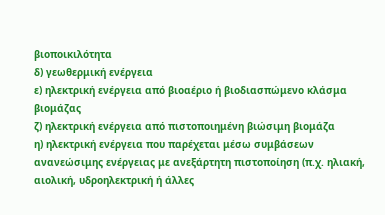βιοποικιλότητα
δ) γεωθερμική ενέργεια
ε) ηλεκτρική ενέργεια από βιοαέριο ή βιοδιασπώμενο κλάσμα βιομάζας
ζ) ηλεκτρική ενέργεια από πιστοποιημένη βιώσιμη βιομάζα
η) ηλεκτρική ενέργεια που παρέχεται μέσω συμβάσεων ανανεώσιμης ενέργειας με ανεξάρτητη πιστοποίηση (π.χ. ηλιακή, αιολική, υδροηλεκτρική ή άλλες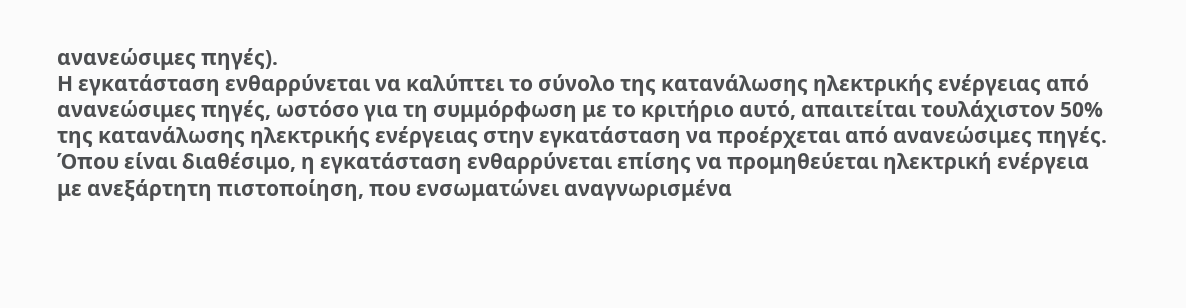ανανεώσιμες πηγές).
Η εγκατάσταση ενθαρρύνεται να καλύπτει το σύνολο της κατανάλωσης ηλεκτρικής ενέργειας από ανανεώσιμες πηγές, ωστόσο για τη συμμόρφωση με το κριτήριο αυτό, απαιτείται τουλάχιστον 50% της κατανάλωσης ηλεκτρικής ενέργειας στην εγκατάσταση να προέρχεται από ανανεώσιμες πηγές.
Όπου είναι διαθέσιμο, η εγκατάσταση ενθαρρύνεται επίσης να προμηθεύεται ηλεκτρική ενέργεια με ανεξάρτητη πιστοποίηση, που ενσωματώνει αναγνωρισμένα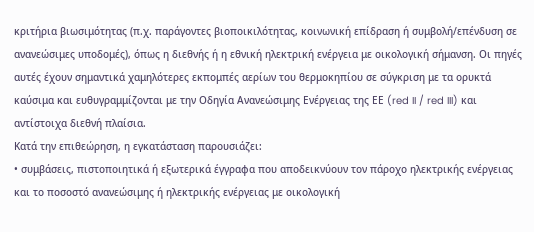κριτήρια βιωσιμότητας (π.χ. παράγοντες βιοποικιλότητας, κοινωνική επίδραση ή συμβολή/επένδυση σε ανανεώσιμες υποδομές), όπως η διεθνής ή η εθνική ηλεκτρική ενέργεια με οικολογική σήμανση. Οι πηγές αυτές έχουν σημαντικά χαμηλότερες εκπομπές αερίων του θερμοκηπίου σε σύγκριση με τα ορυκτά καύσιμα και ευθυγραμμίζονται με την Οδηγία Ανανεώσιμης Ενέργειας της ΕΕ (red II / red III) και αντίστοιχα διεθνή πλαίσια.
Κατά την επιθεώρηση, η εγκατάσταση παρουσιάζει:
• συμβάσεις, πιστοποιητικά ή εξωτερικά έγγραφα που αποδεικνύουν τον πάροχο ηλεκτρικής ενέργειας και το ποσοστό ανανεώσιμης ή ηλεκτρικής ενέργειας με οικολογική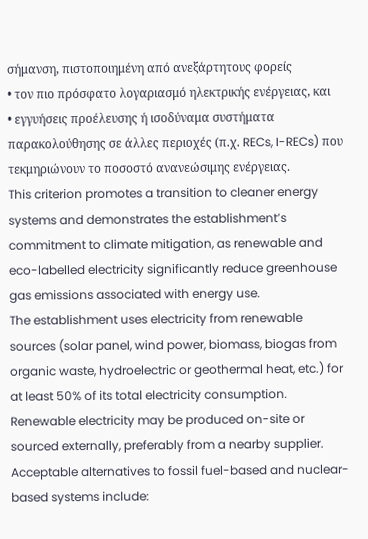σήμανση, πιστοποιημένη από ανεξάρτητους φορείς
• τον πιο πρόσφατο λογαριασμό ηλεκτρικής ενέργειας, και
• εγγυήσεις προέλευσης ή ισοδύναμα συστήματα παρακολούθησης σε άλλες περιοχές (π.χ. RECs, I-RECs) που τεκμηριώνουν το ποσοστό ανανεώσιμης ενέργειας.
This criterion promotes a transition to cleaner energy systems and demonstrates the establishment’s commitment to climate mitigation, as renewable and eco-labelled electricity significantly reduce greenhouse gas emissions associated with energy use.
The establishment uses electricity from renewable sources (solar panel, wind power, biomass, biogas from organic waste, hydroelectric or geothermal heat, etc.) for at least 50% of its total electricity consumption.
Renewable electricity may be produced on-site or sourced externally, preferably from a nearby supplier.
Acceptable alternatives to fossil fuel-based and nuclear-based systems include: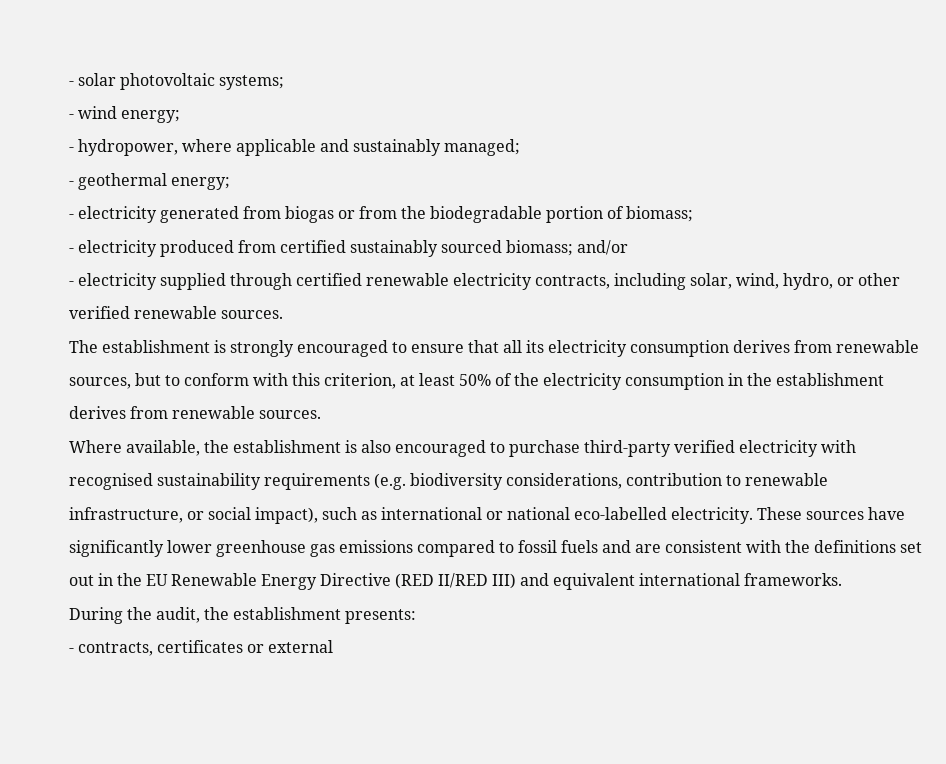- solar photovoltaic systems;
- wind energy;
- hydropower, where applicable and sustainably managed;
- geothermal energy;
- electricity generated from biogas or from the biodegradable portion of biomass;
- electricity produced from certified sustainably sourced biomass; and/or
- electricity supplied through certified renewable electricity contracts, including solar, wind, hydro, or other verified renewable sources.
The establishment is strongly encouraged to ensure that all its electricity consumption derives from renewable sources, but to conform with this criterion, at least 50% of the electricity consumption in the establishment derives from renewable sources.
Where available, the establishment is also encouraged to purchase third-party verified electricity with recognised sustainability requirements (e.g. biodiversity considerations, contribution to renewable infrastructure, or social impact), such as international or national eco-labelled electricity. These sources have significantly lower greenhouse gas emissions compared to fossil fuels and are consistent with the definitions set out in the EU Renewable Energy Directive (RED II/RED III) and equivalent international frameworks.
During the audit, the establishment presents:
- contracts, certificates or external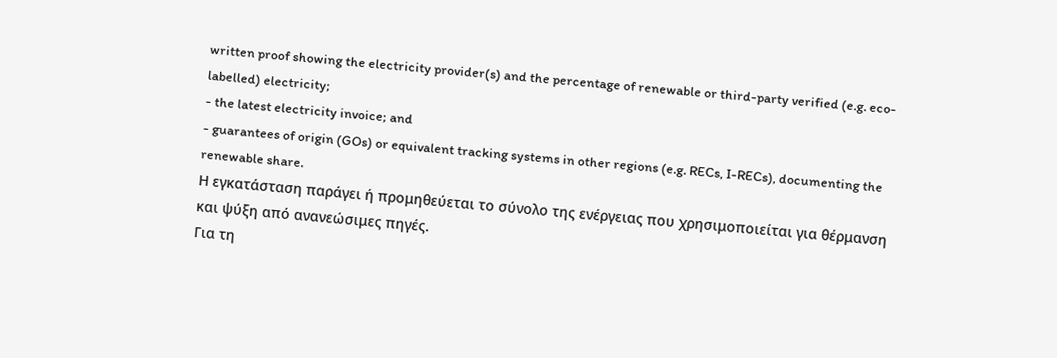written proof showing the electricity provider(s) and the percentage of renewable or third-party verified (e.g. eco-labelled) electricity;
- the latest electricity invoice; and
- guarantees of origin (GOs) or equivalent tracking systems in other regions (e.g. RECs, I-RECs), documenting the renewable share.
Η εγκατάσταση παράγει ή προμηθεύεται το σύνολο της ενέργειας που χρησιμοποιείται για θέρμανση και ψύξη από ανανεώσιμες πηγές.
Για τη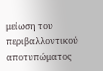μείωση του περιβαλλοντικού αποτυπώματος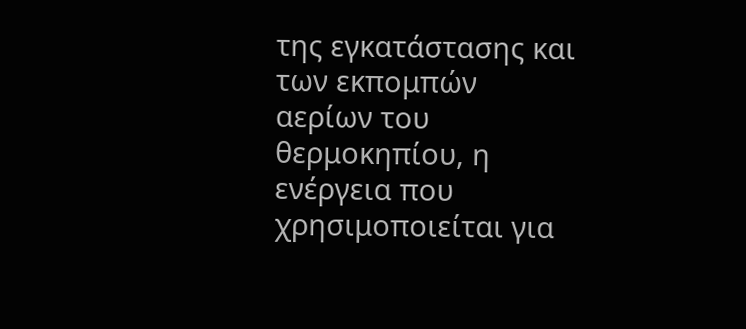της εγκατάστασης και των εκπομπών αερίων του θερμοκηπίου, η ενέργεια που χρησιμοποιείται για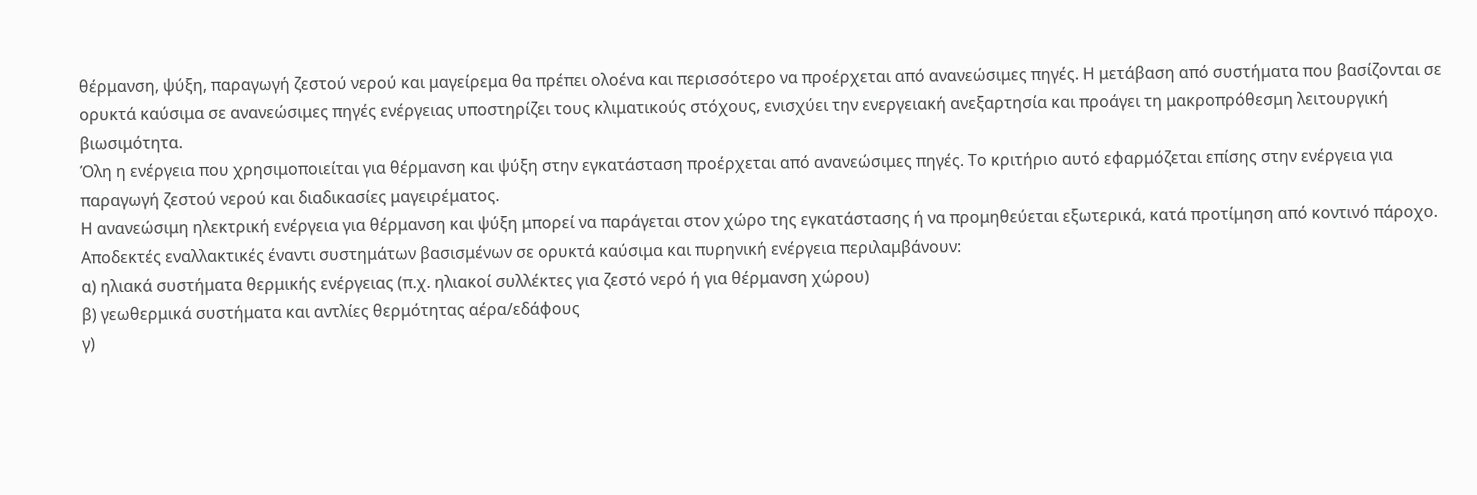θέρμανση, ψύξη, παραγωγή ζεστού νερού και μαγείρεμα θα πρέπει ολοένα και περισσότερο να προέρχεται από ανανεώσιμες πηγές. Η μετάβαση από συστήματα που βασίζονται σε ορυκτά καύσιμα σε ανανεώσιμες πηγές ενέργειας υποστηρίζει τους κλιματικούς στόχους, ενισχύει την ενεργειακή ανεξαρτησία και προάγει τη μακροπρόθεσμη λειτουργική βιωσιμότητα.
Όλη η ενέργεια που χρησιμοποιείται για θέρμανση και ψύξη στην εγκατάσταση προέρχεται από ανανεώσιμες πηγές. Το κριτήριο αυτό εφαρμόζεται επίσης στην ενέργεια για παραγωγή ζεστού νερού και διαδικασίες μαγειρέματος.
Η ανανεώσιμη ηλεκτρική ενέργεια για θέρμανση και ψύξη μπορεί να παράγεται στον χώρο της εγκατάστασης ή να προμηθεύεται εξωτερικά, κατά προτίμηση από κοντινό πάροχο.
Αποδεκτές εναλλακτικές έναντι συστημάτων βασισμένων σε ορυκτά καύσιμα και πυρηνική ενέργεια περιλαμβάνουν:
α) ηλιακά συστήματα θερμικής ενέργειας (π.χ. ηλιακοί συλλέκτες για ζεστό νερό ή για θέρμανση χώρου)
β) γεωθερμικά συστήματα και αντλίες θερμότητας αέρα/εδάφους
γ)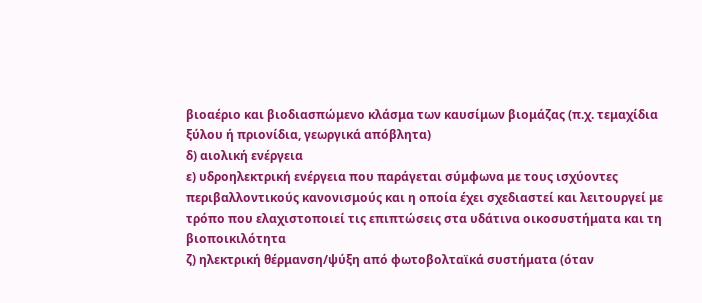βιοαέριο και βιοδιασπώμενο κλάσμα των καυσίμων βιομάζας (π.χ. τεμαχίδια ξύλου ή πριονίδια, γεωργικά απόβλητα)
δ) αιολική ενέργεια
ε) υδροηλεκτρική ενέργεια που παράγεται σύμφωνα με τους ισχύοντες περιβαλλοντικούς κανονισμούς και η οποία έχει σχεδιαστεί και λειτουργεί με τρόπο που ελαχιστοποιεί τις επιπτώσεις στα υδάτινα οικοσυστήματα και τη βιοποικιλότητα
ζ) ηλεκτρική θέρμανση/ψύξη από φωτοβολταϊκά συστήματα (όταν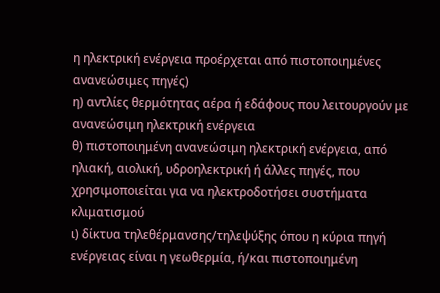η ηλεκτρική ενέργεια προέρχεται από πιστοποιημένες ανανεώσιμες πηγές)
η) αντλίες θερμότητας αέρα ή εδάφους που λειτουργούν με ανανεώσιμη ηλεκτρική ενέργεια
θ) πιστοποιημένη ανανεώσιμη ηλεκτρική ενέργεια, από ηλιακή, αιολική, υδροηλεκτρική ή άλλες πηγές, που χρησιμοποιείται για να ηλεκτροδοτήσει συστήματα κλιματισμού
ι) δίκτυα τηλεθέρμανσης/τηλεψύξης όπου η κύρια πηγή ενέργειας είναι η γεωθερμία, ή/και πιστοποιημένη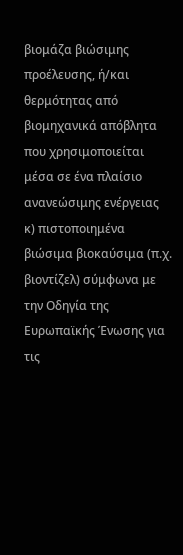βιομάζα βιώσιμης προέλευσης, ή/και θερμότητας από βιομηχανικά απόβλητα που χρησιμοποιείται μέσα σε ένα πλαίσιο ανανεώσιμης ενέργειας
κ) πιστοποιημένα βιώσιμα βιοκαύσιμα (π.χ. βιοντίζελ) σύμφωνα με την Οδηγία της Ευρωπαϊκής Ένωσης για τις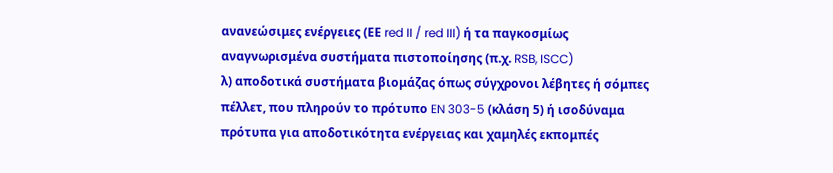ανανεώσιμες ενέργειες (ΕΕ red II / red III) ή τα παγκοσμίως αναγνωρισμένα συστήματα πιστοποίησης (π.χ. RSB, ISCC)
λ) αποδοτικά συστήματα βιομάζας όπως σύγχρονοι λέβητες ή σόμπες πέλλετ, που πληρούν το πρότυπο EN 303-5 (κλάση 5) ή ισοδύναμα πρότυπα για αποδοτικότητα ενέργειας και χαμηλές εκπομπές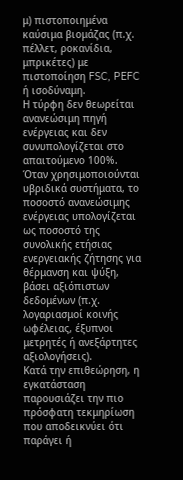μ) πιστοποιημένα καύσιμα βιομάζας (π.χ. πέλλετ, ροκανίδια, μπρικέτες) με πιστοποίηση FSC, PEFC ή ισοδύναμη.
Η τύρφη δεν θεωρείται ανανεώσιμη πηγή ενέργειας και δεν συνυπολογίζεται στο απαιτούμενο 100%.
Όταν χρησιμοποιούνται υβριδικά συστήματα, το ποσοστό ανανεώσιμης ενέργειας υπολογίζεται ως ποσοστό της συνολικής ετήσιας ενεργειακής ζήτησης για θέρμανση και ψύξη, βάσει αξιόπιστων δεδομένων (π.χ. λογαριασμοί κοινής ωφέλειας, έξυπνοι μετρητές ή ανεξάρτητες αξιολογήσεις).
Κατά την επιθεώρηση, η εγκατάσταση παρουσιάζει την πιο πρόσφατη τεκμηρίωση που αποδεικνύει ότι παράγει ή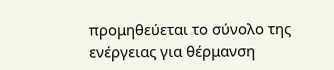προμηθεύεται το σύνολο της ενέργειας για θέρμανση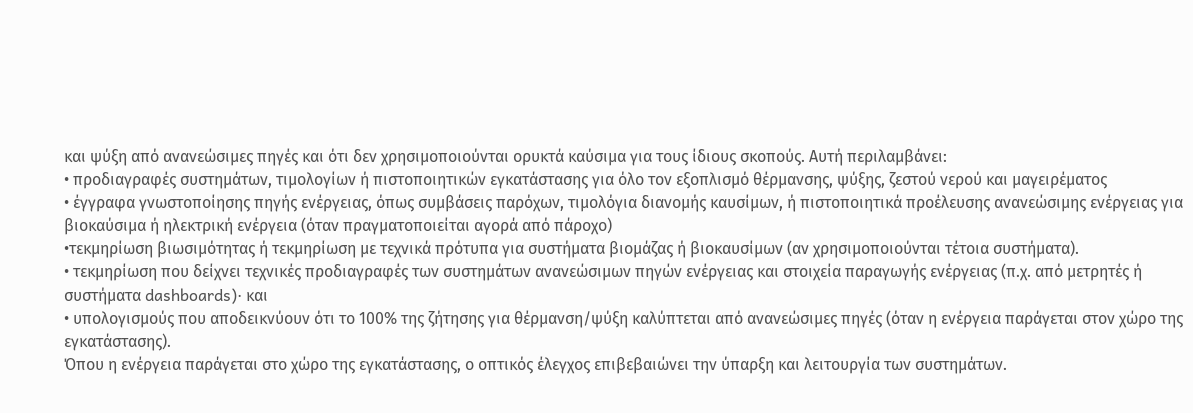και ψύξη από ανανεώσιμες πηγές και ότι δεν χρησιμοποιούνται ορυκτά καύσιμα για τους ίδιους σκοπούς. Αυτή περιλαμβάνει:
• προδιαγραφές συστημάτων, τιμολογίων ή πιστοποιητικών εγκατάστασης για όλο τον εξοπλισμό θέρμανσης, ψύξης, ζεστού νερού και μαγειρέματος
• έγγραφα γνωστοποίησης πηγής ενέργειας, όπως συμβάσεις παρόχων, τιμολόγια διανομής καυσίμων, ή πιστοποιητικά προέλευσης ανανεώσιμης ενέργειας για βιοκαύσιμα ή ηλεκτρική ενέργεια (όταν πραγματοποιείται αγορά από πάροχο)
•τεκμηρίωση βιωσιμότητας ή τεκμηρίωση με τεχνικά πρότυπα για συστήματα βιομάζας ή βιοκαυσίμων (αν χρησιμοποιούνται τέτοια συστήματα).
• τεκμηρίωση που δείχνει τεχνικές προδιαγραφές των συστημάτων ανανεώσιμων πηγών ενέργειας και στοιχεία παραγωγής ενέργειας (π.χ. από μετρητές ή συστήματα dashboards)· και
• υπολογισμούς που αποδεικνύουν ότι το 100% της ζήτησης για θέρμανση/ψύξη καλύπτεται από ανανεώσιμες πηγές (όταν η ενέργεια παράγεται στον χώρο της εγκατάστασης).
Όπου η ενέργεια παράγεται στο χώρο της εγκατάστασης, ο οπτικός έλεγχος επιβεβαιώνει την ύπαρξη και λειτουργία των συστημάτων.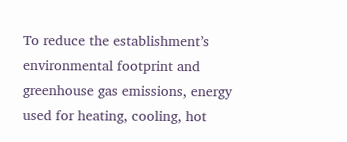To reduce the establishment’s environmental footprint and greenhouse gas emissions, energy used for heating, cooling, hot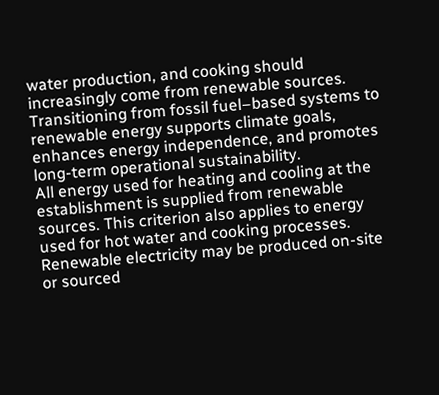water production, and cooking should increasingly come from renewable sources. Transitioning from fossil fuel–based systems to renewable energy supports climate goals, enhances energy independence, and promotes long-term operational sustainability.
All energy used for heating and cooling at the establishment is supplied from renewable sources. This criterion also applies to energy used for hot water and cooking processes.
Renewable electricity may be produced on-site or sourced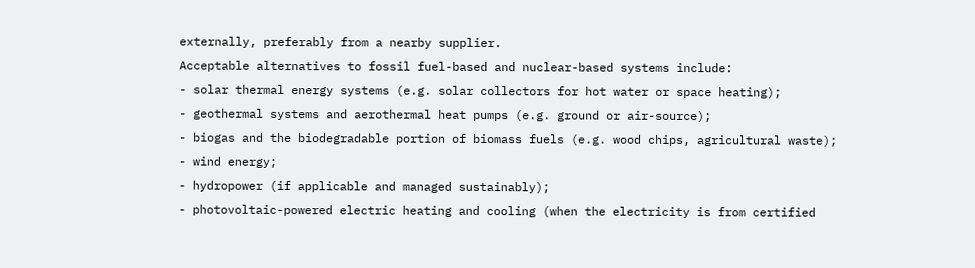externally, preferably from a nearby supplier.
Acceptable alternatives to fossil fuel-based and nuclear-based systems include:
- solar thermal energy systems (e.g. solar collectors for hot water or space heating);
- geothermal systems and aerothermal heat pumps (e.g. ground or air-source);
- biogas and the biodegradable portion of biomass fuels (e.g. wood chips, agricultural waste);
- wind energy;
- hydropower (if applicable and managed sustainably);
- photovoltaic-powered electric heating and cooling (when the electricity is from certified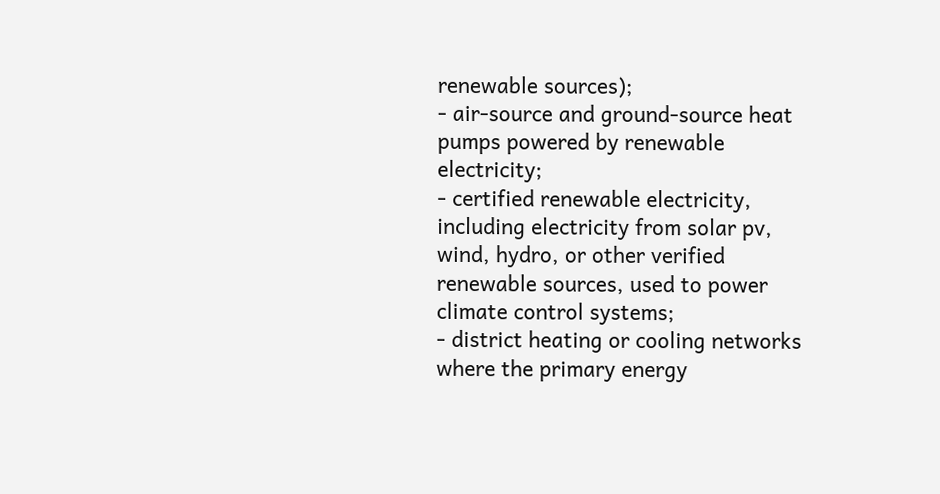renewable sources);
- air-source and ground-source heat pumps powered by renewable electricity;
- certified renewable electricity, including electricity from solar pv, wind, hydro, or other verified renewable sources, used to power climate control systems;
- district heating or cooling networks where the primary energy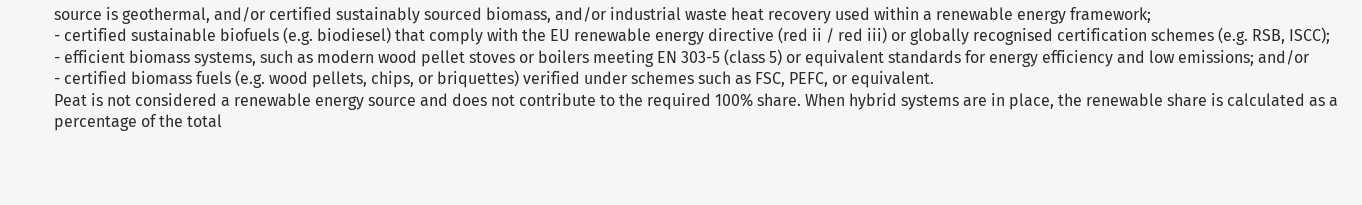source is geothermal, and/or certified sustainably sourced biomass, and/or industrial waste heat recovery used within a renewable energy framework;
- certified sustainable biofuels (e.g. biodiesel) that comply with the EU renewable energy directive (red ii / red iii) or globally recognised certification schemes (e.g. RSB, ISCC);
- efficient biomass systems, such as modern wood pellet stoves or boilers meeting EN 303-5 (class 5) or equivalent standards for energy efficiency and low emissions; and/or
- certified biomass fuels (e.g. wood pellets, chips, or briquettes) verified under schemes such as FSC, PEFC, or equivalent.
Peat is not considered a renewable energy source and does not contribute to the required 100% share. When hybrid systems are in place, the renewable share is calculated as a percentage of the total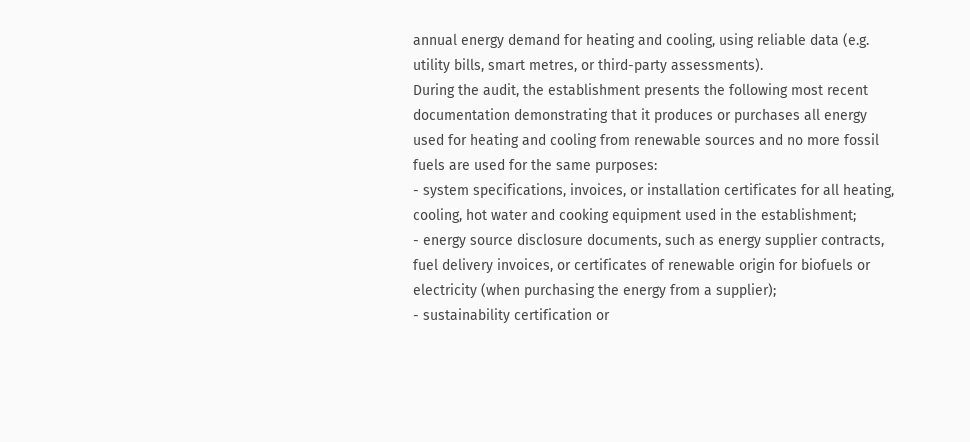annual energy demand for heating and cooling, using reliable data (e.g. utility bills, smart metres, or third-party assessments).
During the audit, the establishment presents the following most recent documentation demonstrating that it produces or purchases all energy used for heating and cooling from renewable sources and no more fossil fuels are used for the same purposes:
- system specifications, invoices, or installation certificates for all heating, cooling, hot water and cooking equipment used in the establishment;
- energy source disclosure documents, such as energy supplier contracts, fuel delivery invoices, or certificates of renewable origin for biofuels or electricity (when purchasing the energy from a supplier);
- sustainability certification or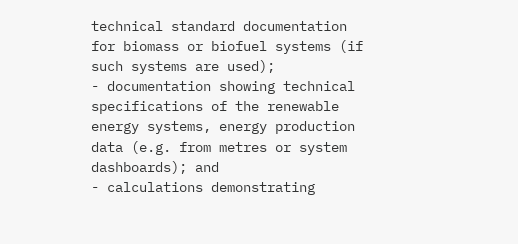technical standard documentation for biomass or biofuel systems (if such systems are used);
- documentation showing technical specifications of the renewable energy systems, energy production data (e.g. from metres or system dashboards); and
- calculations demonstrating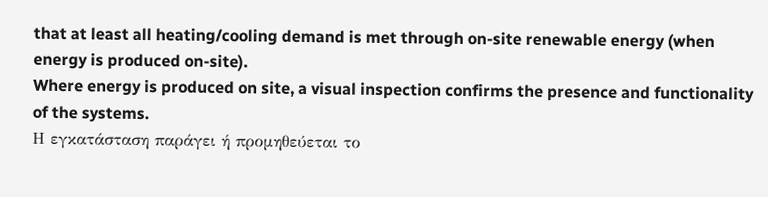that at least all heating/cooling demand is met through on-site renewable energy (when energy is produced on-site).
Where energy is produced on site, a visual inspection confirms the presence and functionality of the systems.
Η εγκατάσταση παράγει ή προμηθεύεται το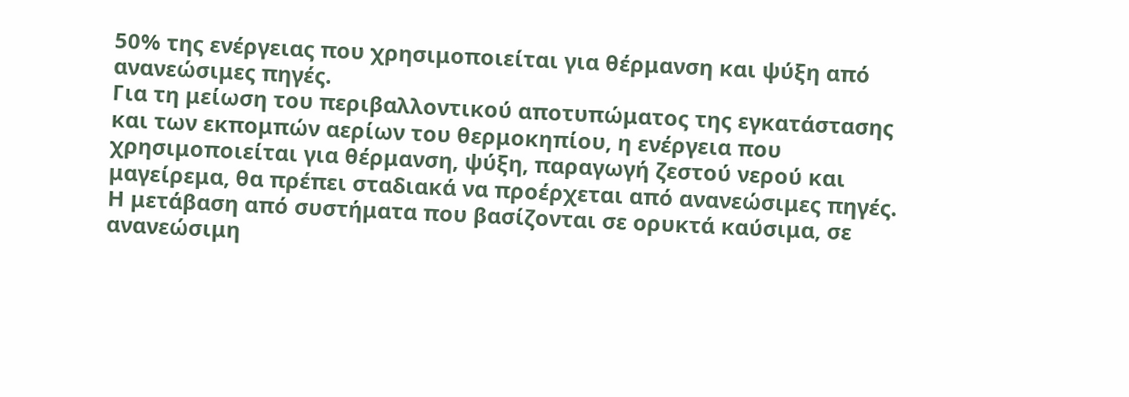50% της ενέργειας που χρησιμοποιείται για θέρμανση και ψύξη από ανανεώσιμες πηγές.
Για τη μείωση του περιβαλλοντικού αποτυπώματος της εγκατάστασης και των εκπομπών αερίων του θερμοκηπίου, η ενέργεια που χρησιμοποιείται για θέρμανση, ψύξη, παραγωγή ζεστού νερού και μαγείρεμα, θα πρέπει σταδιακά να προέρχεται από ανανεώσιμες πηγές. Η μετάβαση από συστήματα που βασίζονται σε ορυκτά καύσιμα, σε ανανεώσιμη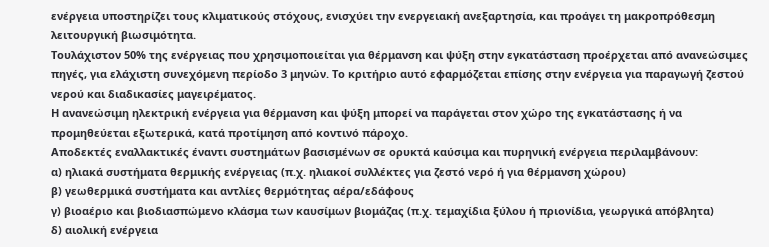ενέργεια υποστηρίζει τους κλιματικούς στόχους, ενισχύει την ενεργειακή ανεξαρτησία, και προάγει τη μακροπρόθεσμη λειτουργική βιωσιμότητα.
Τουλάχιστον 50% της ενέργειας που χρησιμοποιείται για θέρμανση και ψύξη στην εγκατάσταση προέρχεται από ανανεώσιμες πηγές, για ελάχιστη συνεχόμενη περίοδο 3 μηνών. Το κριτήριο αυτό εφαρμόζεται επίσης στην ενέργεια για παραγωγή ζεστού νερού και διαδικασίες μαγειρέματος.
Η ανανεώσιμη ηλεκτρική ενέργεια για θέρμανση και ψύξη μπορεί να παράγεται στον χώρο της εγκατάστασης ή να προμηθεύεται εξωτερικά, κατά προτίμηση από κοντινό πάροχο.
Αποδεκτές εναλλακτικές έναντι συστημάτων βασισμένων σε ορυκτά καύσιμα και πυρηνική ενέργεια περιλαμβάνουν:
α) ηλιακά συστήματα θερμικής ενέργειας (π.χ. ηλιακοί συλλέκτες για ζεστό νερό ή για θέρμανση χώρου)
β) γεωθερμικά συστήματα και αντλίες θερμότητας αέρα/εδάφους
γ) βιοαέριο και βιοδιασπώμενο κλάσμα των καυσίμων βιομάζας (π.χ. τεμαχίδια ξύλου ή πριονίδια, γεωργικά απόβλητα)
δ) αιολική ενέργεια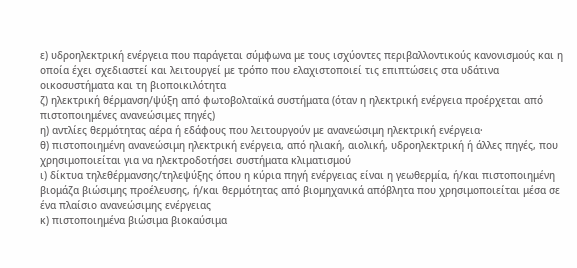ε) υδροηλεκτρική ενέργεια που παράγεται σύμφωνα με τους ισχύοντες περιβαλλοντικούς κανονισμούς και η οποία έχει σχεδιαστεί και λειτουργεί με τρόπο που ελαχιστοποιεί τις επιπτώσεις στα υδάτινα οικοσυστήματα και τη βιοποικιλότητα
ζ) ηλεκτρική θέρμανση/ψύξη από φωτοβολταϊκά συστήματα (όταν η ηλεκτρική ενέργεια προέρχεται από πιστοποιημένες ανανεώσιμες πηγές)
η) αντλίες θερμότητας αέρα ή εδάφους που λειτουργούν με ανανεώσιμη ηλεκτρική ενέργεια·
θ) πιστοποιημένη ανανεώσιμη ηλεκτρική ενέργεια, από ηλιακή, αιολική, υδροηλεκτρική ή άλλες πηγές, που χρησιμοποιείται για να ηλεκτροδοτήσει συστήματα κλιματισμού
ι) δίκτυα τηλεθέρμανσης/τηλεψύξης όπου η κύρια πηγή ενέργειας είναι η γεωθερμία, ή/και πιστοποιημένη βιομάζα βιώσιμης προέλευσης, ή/και θερμότητας από βιομηχανικά απόβλητα που χρησιμοποιείται μέσα σε ένα πλαίσιο ανανεώσιμης ενέργειας
κ) πιστοποιημένα βιώσιμα βιοκαύσιμα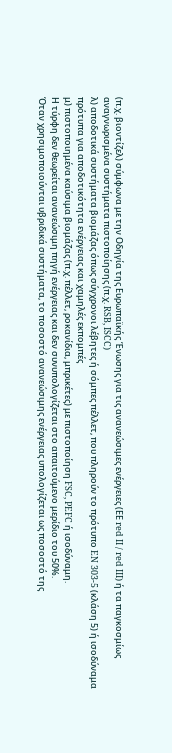(π.χ. βιοντίζελ) σύμφωνα με την Οδηγία της Ευρωπαϊκής Ένωσης για τις ανανεώσιμες ενέργειες (ΕΕ red II / red III) ή τα παγκοσμίως αναγνωρισμένα συστήματα πιστοποίησης (π.χ. RSB, ISCC)
λ) αποδοτικά συστήματα βιομάζας όπως σύγχρονοι λέβητες ή σόμπες πέλλετ, που πληρούν το πρότυπο EN 303-5 (κλάση 5) ή ισοδύναμα πρότυπα για αποδοτικότητα ενέργειας και χαμηλές εκπομπές
μ) πιστοποιημένα καύσιμα βιομάζας (π.χ. πέλλετ, ροκανίδια, μπρικέτες) με πιστοποίηση FSC, PEFC ή ισοδύναμη.
Η τύρφη δεν θεωρείται ανανεώσιμη πηγή ενέργειας και δεν συνυπολογίζεται στο απαιτούμενο μερίδιο του 50%.
Όταν χρησιμοποιούνται υβριδικά συστήματα, το ποσοστό ανανεώσιμης ενέργειας υπολογίζεται ως ποσοστό της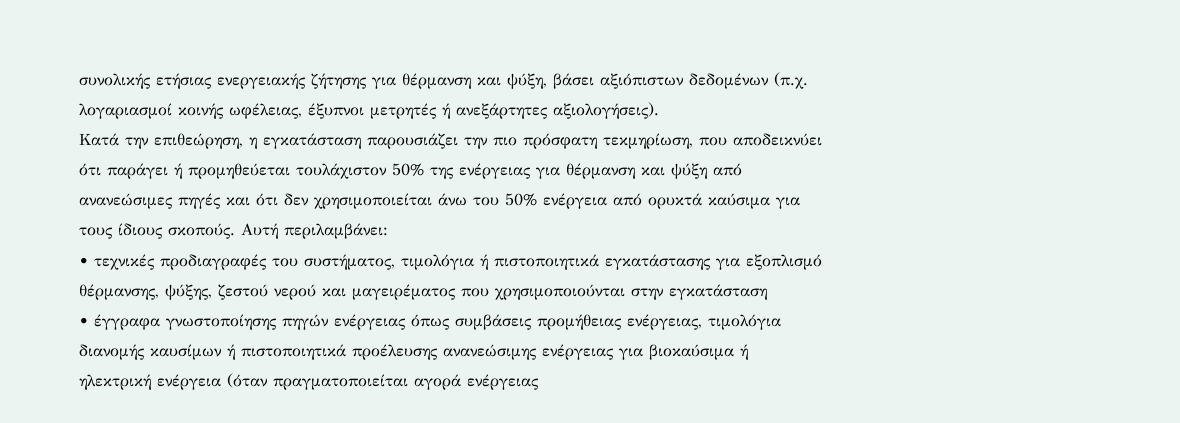συνολικής ετήσιας ενεργειακής ζήτησης για θέρμανση και ψύξη, βάσει αξιόπιστων δεδομένων (π.χ. λογαριασμοί κοινής ωφέλειας, έξυπνοι μετρητές ή ανεξάρτητες αξιολογήσεις).
Κατά την επιθεώρηση, η εγκατάσταση παρουσιάζει την πιο πρόσφατη τεκμηρίωση, που αποδεικνύει ότι παράγει ή προμηθεύεται τουλάχιστον 50% της ενέργειας για θέρμανση και ψύξη από ανανεώσιμες πηγές και ότι δεν χρησιμοποιείται άνω του 50% ενέργεια από ορυκτά καύσιμα για τους ίδιους σκοπούς. Αυτή περιλαμβάνει:
• τεχνικές προδιαγραφές του συστήματος, τιμολόγια ή πιστοποιητικά εγκατάστασης για εξοπλισμό θέρμανσης, ψύξης, ζεστού νερού και μαγειρέματος που χρησιμοποιούνται στην εγκατάσταση
• έγγραφα γνωστοποίησης πηγών ενέργειας όπως συμβάσεις προμήθειας ενέργειας, τιμολόγια διανομής καυσίμων ή πιστοποιητικά προέλευσης ανανεώσιμης ενέργειας για βιοκαύσιμα ή ηλεκτρική ενέργεια (όταν πραγματοποιείται αγορά ενέργειας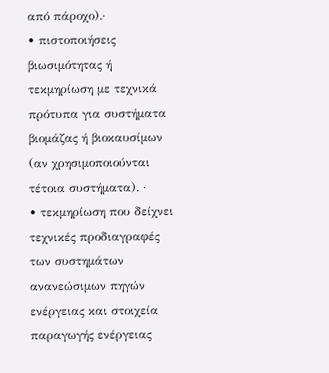από πάροχο).·
• πιστοποιήσεις βιωσιμότητας ή τεκμηρίωση με τεχνικά πρότυπα για συστήματα βιομάζας ή βιοκαυσίμων (αν χρησιμοποιούνται τέτοια συστήματα). ·
• τεκμηρίωση που δείχνει τεχνικές προδιαγραφές των συστημάτων ανανεώσιμων πηγών ενέργειας και στοιχεία παραγωγής ενέργειας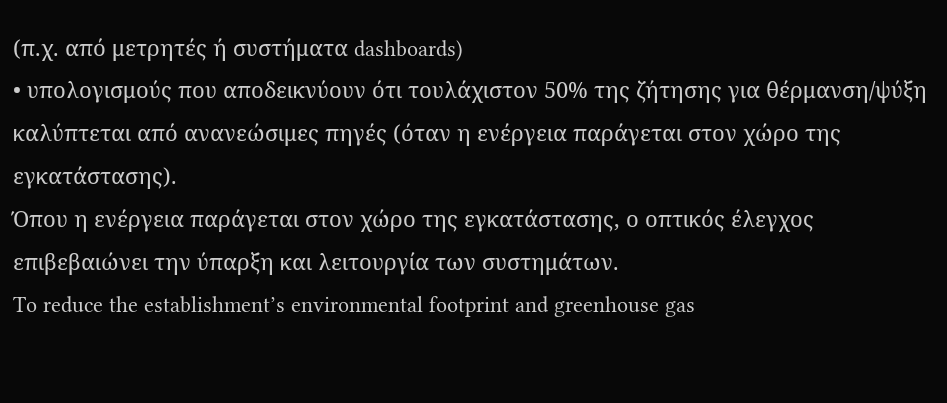(π.χ. από μετρητές ή συστήματα dashboards)
• υπολογισμούς που αποδεικνύουν ότι τουλάχιστον 50% της ζήτησης για θέρμανση/ψύξη καλύπτεται από ανανεώσιμες πηγές (όταν η ενέργεια παράγεται στον χώρο της εγκατάστασης).
Όπου η ενέργεια παράγεται στον χώρο της εγκατάστασης, ο οπτικός έλεγχος επιβεβαιώνει την ύπαρξη και λειτουργία των συστημάτων.
To reduce the establishment’s environmental footprint and greenhouse gas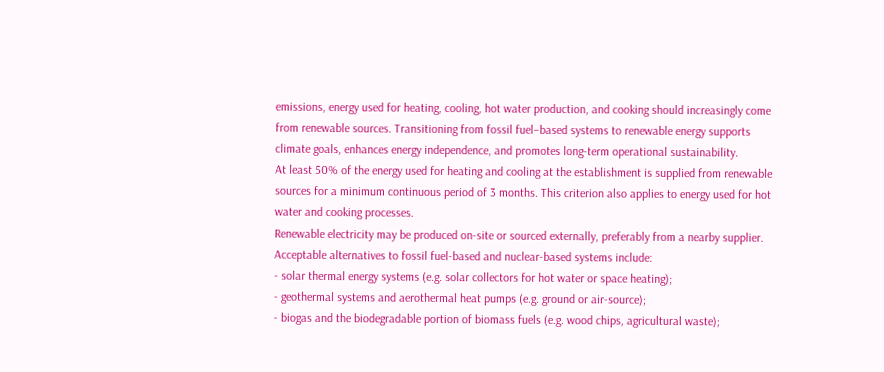emissions, energy used for heating, cooling, hot water production, and cooking should increasingly come from renewable sources. Transitioning from fossil fuel–based systems to renewable energy supports climate goals, enhances energy independence, and promotes long-term operational sustainability.
At least 50% of the energy used for heating and cooling at the establishment is supplied from renewable sources for a minimum continuous period of 3 months. This criterion also applies to energy used for hot water and cooking processes.
Renewable electricity may be produced on-site or sourced externally, preferably from a nearby supplier.
Acceptable alternatives to fossil fuel-based and nuclear-based systems include:
- solar thermal energy systems (e.g. solar collectors for hot water or space heating);
- geothermal systems and aerothermal heat pumps (e.g. ground or air-source);
- biogas and the biodegradable portion of biomass fuels (e.g. wood chips, agricultural waste);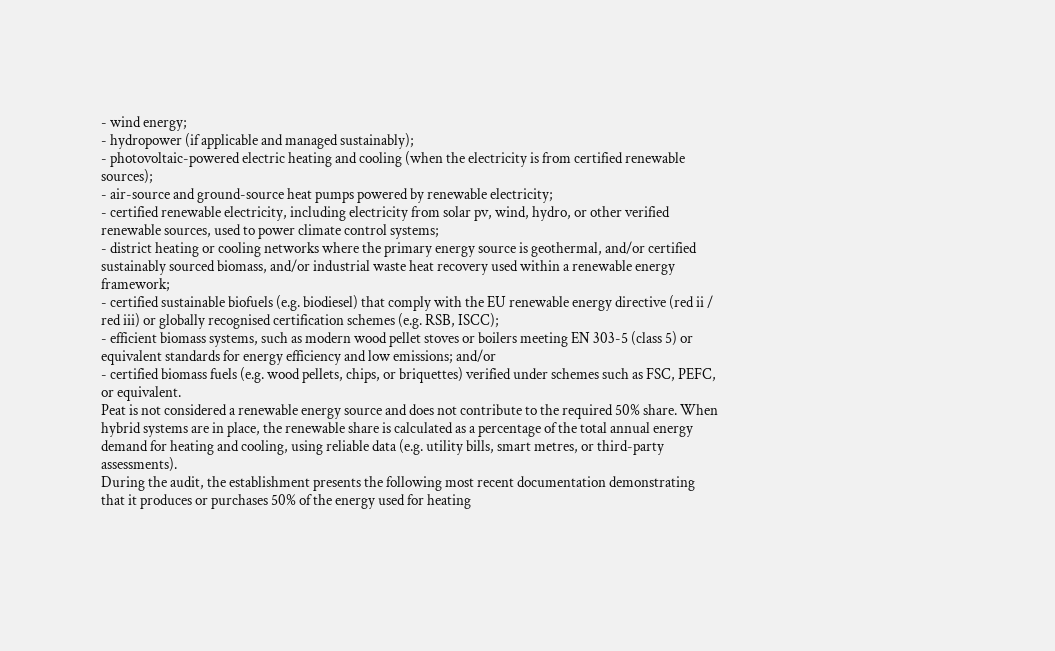- wind energy;
- hydropower (if applicable and managed sustainably);
- photovoltaic-powered electric heating and cooling (when the electricity is from certified renewable sources);
- air-source and ground-source heat pumps powered by renewable electricity;
- certified renewable electricity, including electricity from solar pv, wind, hydro, or other verified renewable sources, used to power climate control systems;
- district heating or cooling networks where the primary energy source is geothermal, and/or certified sustainably sourced biomass, and/or industrial waste heat recovery used within a renewable energy framework;
- certified sustainable biofuels (e.g. biodiesel) that comply with the EU renewable energy directive (red ii / red iii) or globally recognised certification schemes (e.g. RSB, ISCC);
- efficient biomass systems, such as modern wood pellet stoves or boilers meeting EN 303-5 (class 5) or equivalent standards for energy efficiency and low emissions; and/or
- certified biomass fuels (e.g. wood pellets, chips, or briquettes) verified under schemes such as FSC, PEFC, or equivalent.
Peat is not considered a renewable energy source and does not contribute to the required 50% share. When hybrid systems are in place, the renewable share is calculated as a percentage of the total annual energy demand for heating and cooling, using reliable data (e.g. utility bills, smart metres, or third-party assessments).
During the audit, the establishment presents the following most recent documentation demonstrating that it produces or purchases 50% of the energy used for heating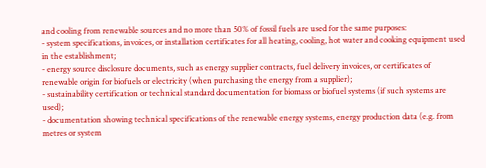and cooling from renewable sources and no more than 50% of fossil fuels are used for the same purposes:
- system specifications, invoices, or installation certificates for all heating, cooling, hot water and cooking equipment used in the establishment;
- energy source disclosure documents, such as energy supplier contracts, fuel delivery invoices, or certificates of renewable origin for biofuels or electricity (when purchasing the energy from a supplier);
- sustainability certification or technical standard documentation for biomass or biofuel systems (if such systems are used);
- documentation showing technical specifications of the renewable energy systems, energy production data (e.g. from metres or system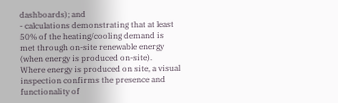dashboards); and
- calculations demonstrating that at least 50% of the heating/cooling demand is met through on-site renewable energy (when energy is produced on-site).
Where energy is produced on site, a visual inspection confirms the presence and functionality of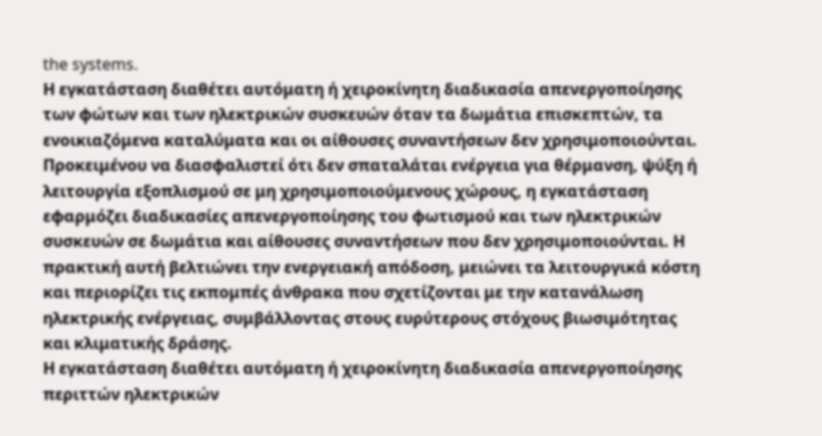the systems.
Η εγκατάσταση διαθέτει αυτόματη ή χειροκίνητη διαδικασία απενεργοποίησης των φώτων και των ηλεκτρικών συσκευών όταν τα δωμάτια επισκεπτών, τα ενοικιαζόμενα καταλύματα και οι αίθουσες συναντήσεων δεν χρησιμοποιούνται.
Προκειμένου να διασφαλιστεί ότι δεν σπαταλάται ενέργεια για θέρμανση, ψύξη ή λειτουργία εξοπλισμού σε μη χρησιμοποιούμενους χώρους, η εγκατάσταση εφαρμόζει διαδικασίες απενεργοποίησης του φωτισμού και των ηλεκτρικών συσκευών σε δωμάτια και αίθουσες συναντήσεων που δεν χρησιμοποιούνται. Η πρακτική αυτή βελτιώνει την ενεργειακή απόδοση, μειώνει τα λειτουργικά κόστη και περιορίζει τις εκπομπές άνθρακα που σχετίζονται με την κατανάλωση ηλεκτρικής ενέργειας, συμβάλλοντας στους ευρύτερους στόχους βιωσιμότητας και κλιματικής δράσης.
Η εγκατάσταση διαθέτει αυτόματη ή χειροκίνητη διαδικασία απενεργοποίησης περιττών ηλεκτρικών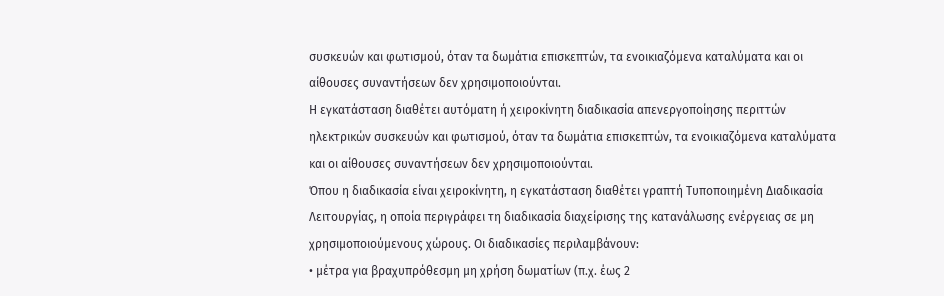συσκευών και φωτισμού, όταν τα δωμάτια επισκεπτών, τα ενοικιαζόμενα καταλύματα και οι αίθουσες συναντήσεων δεν χρησιμοποιούνται.
Η εγκατάσταση διαθέτει αυτόματη ή χειροκίνητη διαδικασία απενεργοποίησης περιττών ηλεκτρικών συσκευών και φωτισμού, όταν τα δωμάτια επισκεπτών, τα ενοικιαζόμενα καταλύματα και οι αίθουσες συναντήσεων δεν χρησιμοποιούνται.
Όπου η διαδικασία είναι χειροκίνητη, η εγκατάσταση διαθέτει γραπτή Τυποποιημένη Διαδικασία Λειτουργίας, η οποία περιγράφει τη διαδικασία διαχείρισης της κατανάλωσης ενέργειας σε μη χρησιμοποιούμενους χώρους. Οι διαδικασίες περιλαμβάνουν:
• μέτρα για βραχυπρόθεσμη μη χρήση δωματίων (π.χ. έως 2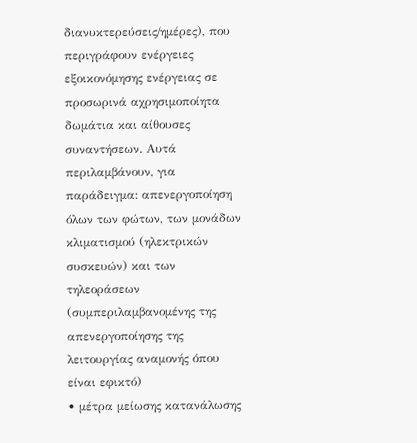διανυκτερεύσεις/ημέρες), που περιγράφουν ενέργειες εξοικονόμησης ενέργειας σε προσωρινά αχρησιμοποίητα δωμάτια και αίθουσες συναντήσεων. Αυτά περιλαμβάνουν, για παράδειγμα: απενεργοποίηση όλων των φώτων, των μονάδων κλιματισμού (ηλεκτρικών συσκευών) και των τηλεοράσεων (συμπεριλαμβανομένης της απενεργοποίησης της λειτουργίας αναμονής όπου είναι εφικτό)
• μέτρα μείωσης κατανάλωσης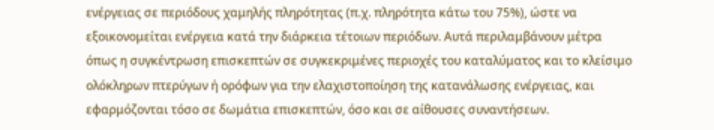ενέργειας σε περιόδους χαμηλής πληρότητας (π.χ. πληρότητα κάτω του 75%), ώστε να εξοικονομείται ενέργεια κατά την διάρκεια τέτοιων περιόδων. Αυτά περιλαμβάνουν μέτρα όπως η συγκέντρωση επισκεπτών σε συγκεκριμένες περιοχές του καταλύματος και το κλείσιμο ολόκληρων πτερύγων ή ορόφων για την ελαχιστοποίηση της κατανάλωσης ενέργειας, και εφαρμόζονται τόσο σε δωμάτια επισκεπτών, όσο και σε αίθουσες συναντήσεων.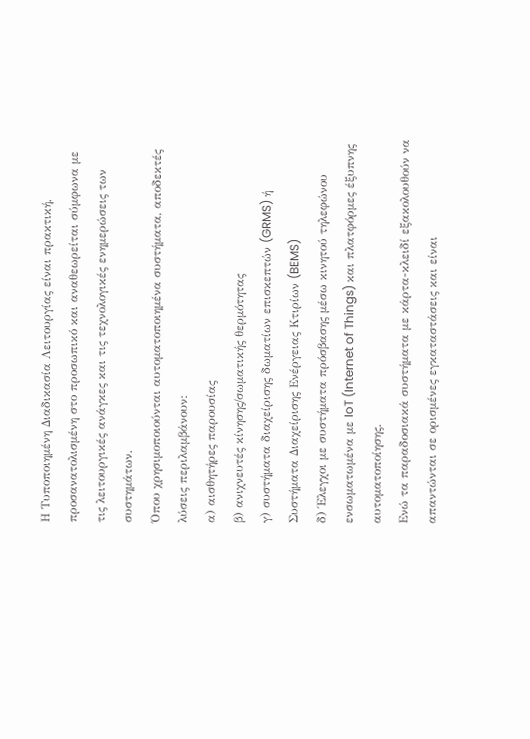Η Τυποποιημένη Διαδικασία Λειτουργίας είναι πρακτική, προσανατολισμένη στο προσωπικό και αναθεωρείται σύμφωνα με τις λειτουργικές ανάγκες και τις τεχνολογικές ενημερώσεις των συστημάτων.
Όπου χρησιμοποιούνται αυτοματοποιημένα συστήματα, αποδεκτές λύσεις περιλαμβάνουν:
α) αισθητήρες παρουσίας
β) ανιχνευτές κίνησης/σωματικής θερμότητας
γ) συστήματα διαχείρισης δωματίων επισκεπτών (GRMS) ή Συστήματα Διαχείρισης Ενέργειας Κτιρίων (BEMS)
δ) Έλεγχοι με συστήματα πρόσβασης μέσω κινητού τηλεφώνου ενσωματωμένα με IoT (Internet of Things) και πλατφόρμες έξυπνης αυτοματοποίησης.
Ενώ τα παραδοσιακά συστήματα με κάρτα-κλειδί εξακολουθούν να απαντώνται σε ορισμένες εγκαταστάσεις και είναι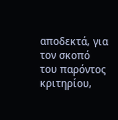αποδεκτά, για τον σκοπό του παρόντος κριτηρίου,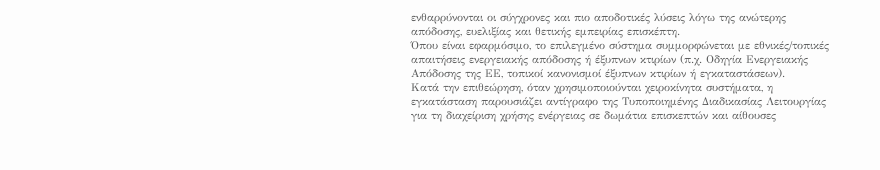ενθαρρύνονται οι σύγχρονες και πιο αποδοτικές λύσεις λόγω της ανώτερης απόδοσης, ευελιξίας και θετικής εμπειρίας επισκέπτη.
Όπου είναι εφαρμόσιμο, το επιλεγμένο σύστημα συμμορφώνεται με εθνικές/τοπικές απαιτήσεις ενεργειακής απόδοσης ή έξυπνων κτιρίων (π.χ. Οδηγία Ενεργειακής Απόδοσης της ΕΕ, τοπικοί κανονισμοί έξυπνων κτιρίων ή εγκαταστάσεων).
Κατά την επιθεώρηση, όταν χρησιμοποιούνται χειροκίνητα συστήματα, η εγκατάσταση παρουσιάζει αντίγραφο της Τυποποιημένης Διαδικασίας Λειτουργίας για τη διαχείριση χρήσης ενέργειας σε δωμάτια επισκεπτών και αίθουσες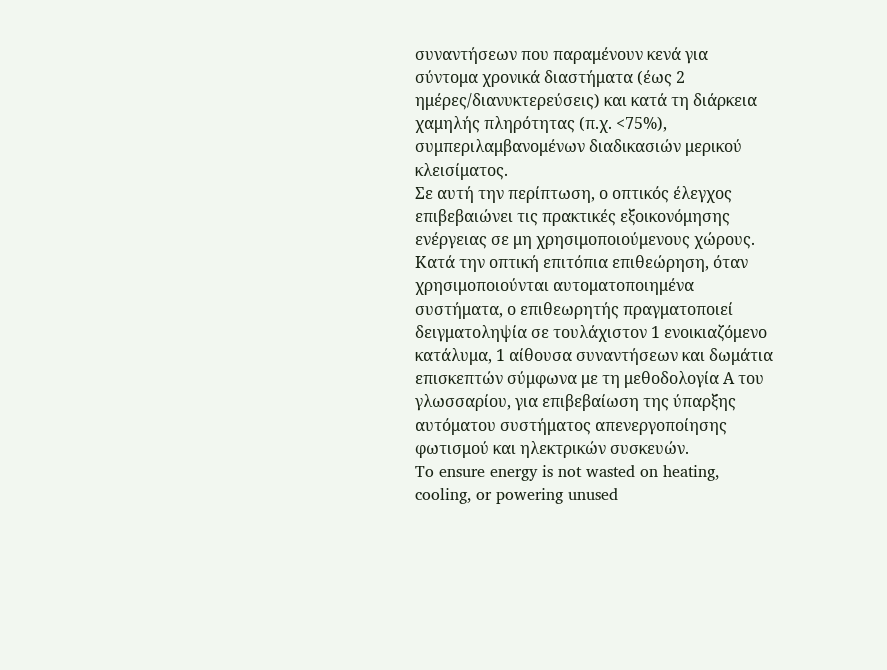συναντήσεων που παραμένουν κενά για σύντομα χρονικά διαστήματα (έως 2 ημέρες/διανυκτερεύσεις) και κατά τη διάρκεια χαμηλής πληρότητας (π.χ. <75%), συμπεριλαμβανομένων διαδικασιών μερικού κλεισίματος.
Σε αυτή την περίπτωση, ο οπτικός έλεγχος επιβεβαιώνει τις πρακτικές εξοικονόμησης ενέργειας σε μη χρησιμοποιούμενους χώρους.
Κατά την οπτική επιτόπια επιθεώρηση, όταν χρησιμοποιούνται αυτοματοποιημένα συστήματα, ο επιθεωρητής πραγματοποιεί δειγματοληψία σε τουλάχιστον 1 ενοικιαζόμενο κατάλυμα, 1 αίθουσα συναντήσεων και δωμάτια επισκεπτών σύμφωνα με τη μεθοδολογία Α του γλωσσαρίου, για επιβεβαίωση της ύπαρξης αυτόματου συστήματος απενεργοποίησης φωτισμού και ηλεκτρικών συσκευών.
To ensure energy is not wasted on heating, cooling, or powering unused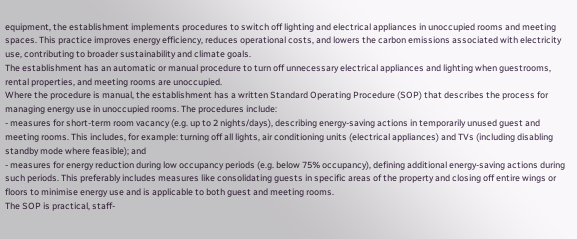equipment, the establishment implements procedures to switch off lighting and electrical appliances in unoccupied rooms and meeting spaces. This practice improves energy efficiency, reduces operational costs, and lowers the carbon emissions associated with electricity use, contributing to broader sustainability and climate goals.
The establishment has an automatic or manual procedure to turn off unnecessary electrical appliances and lighting when guestrooms, rental properties, and meeting rooms are unoccupied.
Where the procedure is manual, the establishment has a written Standard Operating Procedure (SOP) that describes the process for managing energy use in unoccupied rooms. The procedures include:
- measures for short-term room vacancy (e.g. up to 2 nights/days), describing energy-saving actions in temporarily unused guest and meeting rooms. This includes, for example: turning off all lights, air conditioning units (electrical appliances) and TVs (including disabling standby mode where feasible); and
- measures for energy reduction during low occupancy periods (e.g. below 75% occupancy), defining additional energy-saving actions during such periods. This preferably includes measures like consolidating guests in specific areas of the property and closing off entire wings or floors to minimise energy use and is applicable to both guest and meeting rooms.
The SOP is practical, staff-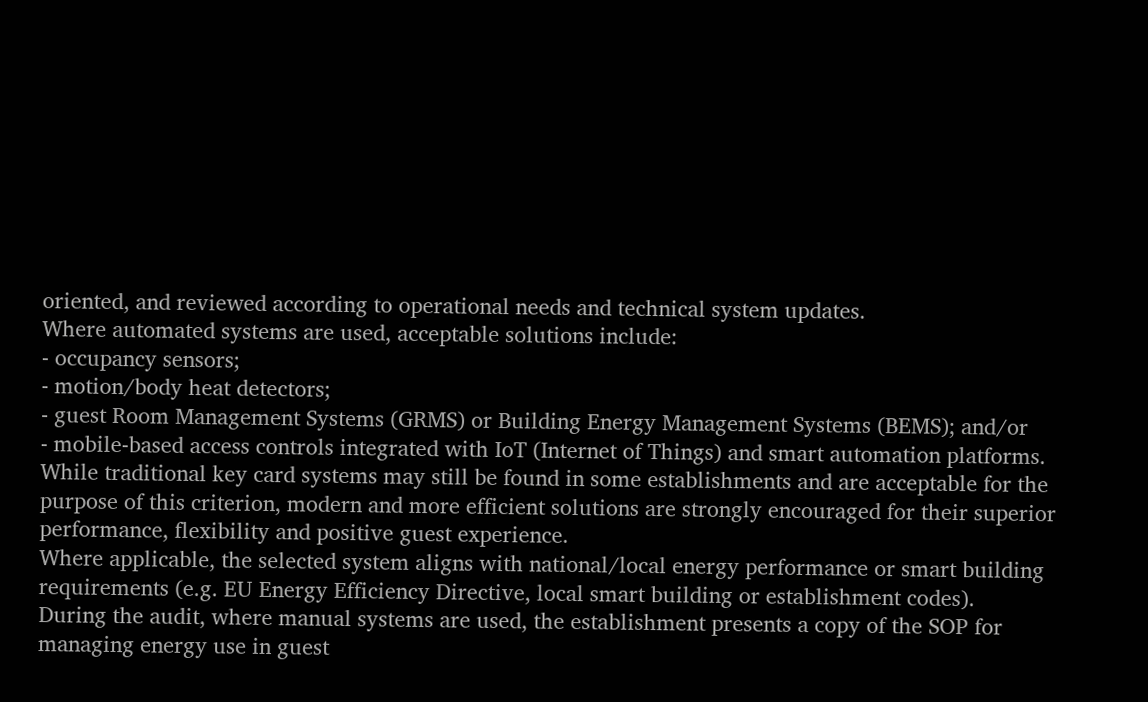oriented, and reviewed according to operational needs and technical system updates.
Where automated systems are used, acceptable solutions include:
- occupancy sensors;
- motion/body heat detectors;
- guest Room Management Systems (GRMS) or Building Energy Management Systems (BEMS); and/or
- mobile-based access controls integrated with IoT (Internet of Things) and smart automation platforms.
While traditional key card systems may still be found in some establishments and are acceptable for the purpose of this criterion, modern and more efficient solutions are strongly encouraged for their superior performance, flexibility and positive guest experience.
Where applicable, the selected system aligns with national/local energy performance or smart building requirements (e.g. EU Energy Efficiency Directive, local smart building or establishment codes).
During the audit, where manual systems are used, the establishment presents a copy of the SOP for managing energy use in guest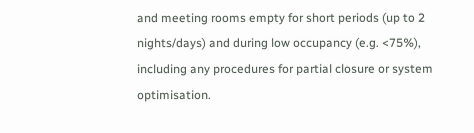and meeting rooms empty for short periods (up to 2 nights/days) and during low occupancy (e.g. <75%), including any procedures for partial closure or system optimisation.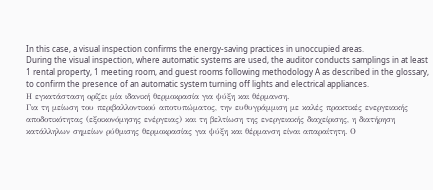In this case, a visual inspection confirms the energy-saving practices in unoccupied areas.
During the visual inspection, where automatic systems are used, the auditor conducts samplings in at least 1 rental property, 1 meeting room, and guest rooms following methodology A as described in the glossary, to confirm the presence of an automatic system turning off lights and electrical appliances.
Η εγκατάσταση ορίζει μία ιδανική θερμοκρασία για ψύξη και θέρμανση.
Για τη μείωση του περιβαλλοντικού αποτυπώματος, την ευθυγράμμιση με καλές πρακτικές ενεργειακής αποδοτικότητας (εξοικονόμησης ενέργειας) και τη βελτίωση της ενεργειακής διαχείρισης, η διατήρηση κατάλληλων σημείων ρύθμισης θερμοκρασίας για ψύξη και θέρμανση είναι απαραίτητη. Ο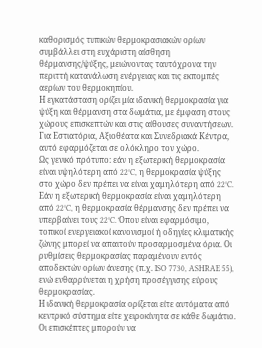καθορισμός τυπικών θερμοκρασιακών ορίων συμβάλλει στη ευχάριστη αίσθηση θέρμανσης/ψύξης, μειώνοντας ταυτόχρονα την περιττή κατανάλωση ενέργειας και τις εκπομπές αερίων του θερμοκηπίου.
Η εγκατάσταση ορίζει μία ιδανική θερμοκρασία για ψύξη και θέρμανση στα δωμάτια, με έμφαση στους χώρους επισκεπτών και στις αίθουσες συναντήσεων. Για Εστιατόρια, Αξιοθέατα και Συνεδριακά Κέντρα, αυτό εφαρμόζεται σε ολόκληρο τον χώρο.
Ως γενικό πρότυπο: εάν η εξωτερική θερμοκρασία είναι υψηλότερη από 22°C, η θερμοκρασία ψύξης στο χώρο δεν πρέπει να είναι χαμηλότερη από 22°C. Εάν η εξωτερική θερμοκρασία είναι χαμηλότερη από 22°C, η θερμοκρασία θέρμανσης δεν πρέπει να υπερβαίνει τους 22°C. Όπου είναι εφαρμόσιμο, τοπικοί ενεργειακοί κανονισμοί ή οδηγίες κλιματικής ζώνης μπορεί να απαιτούν προσαρμοσμένα όρια. Οι ρυθμίσεις θερμοκρασίας παραμένουν εντός αποδεκτών ορίων άνεσης (π.χ. ISO 7730, ASHRAE 55), ενώ ενθαρρύνεται η χρήση προσέγγισης εύρους θερμοκρασίας.
Η ιδανική θερμοκρασία ορίζεται είτε αυτόματα από κεντρικό σύστημα είτε χειροκίνητα σε κάθε δωμάτιο.
Οι επισκέπτες μπορούν να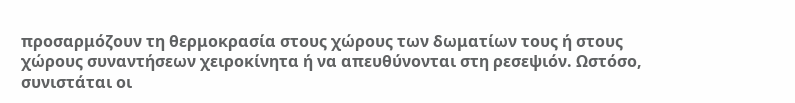προσαρμόζουν τη θερμοκρασία στους χώρους των δωματίων τους ή στους χώρους συναντήσεων χειροκίνητα ή να απευθύνονται στη ρεσεψιόν. Ωστόσο, συνιστάται οι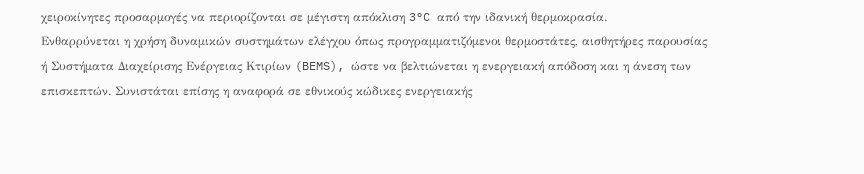χειροκίνητες προσαρμογές να περιορίζονται σε μέγιστη απόκλιση 3°C από την ιδανική θερμοκρασία.
Ενθαρρύνεται η χρήση δυναμικών συστημάτων ελέγχου όπως προγραμματιζόμενοι θερμοστάτες, αισθητήρες παρουσίας ή Συστήματα Διαχείρισης Ενέργειας Κτιρίων (BEMS), ώστε να βελτιώνεται η ενεργειακή απόδοση και η άνεση των επισκεπτών. Συνιστάται επίσης η αναφορά σε εθνικούς κώδικες ενεργειακής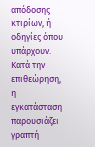απόδοσης κτιρίων, ή οδηγίες όπου υπάρχουν.
Κατά την επιθεώρηση, η εγκατάσταση παρουσιάζει γραπτή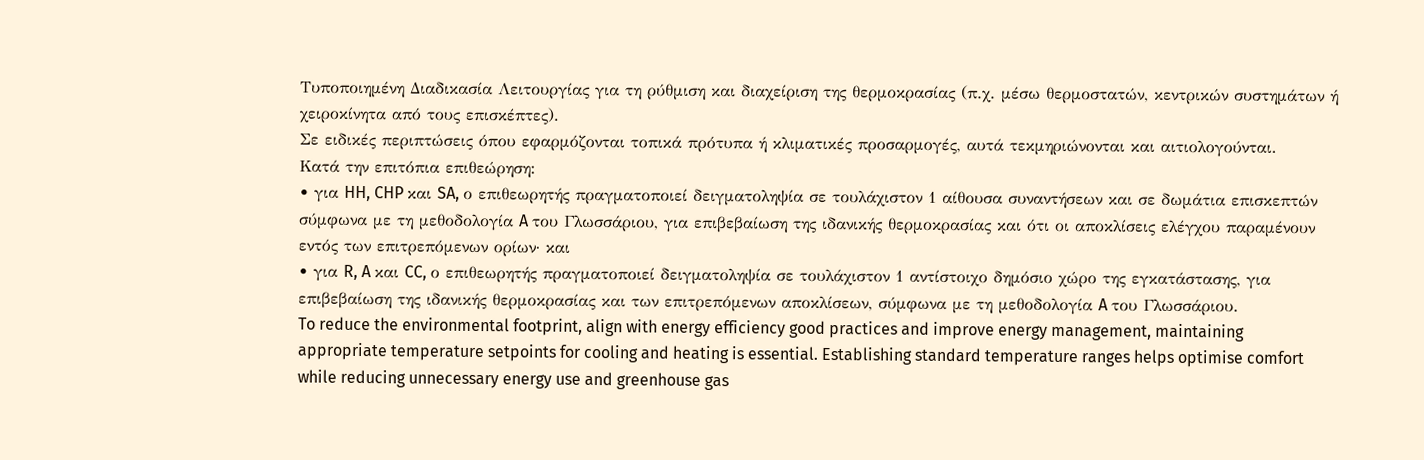Τυποποιημένη Διαδικασία Λειτουργίας για τη ρύθμιση και διαχείριση της θερμοκρασίας (π.χ. μέσω θερμοστατών, κεντρικών συστημάτων ή χειροκίνητα από τους επισκέπτες).
Σε ειδικές περιπτώσεις όπου εφαρμόζονται τοπικά πρότυπα ή κλιματικές προσαρμογές, αυτά τεκμηριώνονται και αιτιολογούνται.
Κατά την επιτόπια επιθεώρηση:
• για HH, CHP και SA, ο επιθεωρητής πραγματοποιεί δειγματοληψία σε τουλάχιστον 1 αίθουσα συναντήσεων και σε δωμάτια επισκεπτών σύμφωνα με τη μεθοδολογία A του Γλωσσάριου, για επιβεβαίωση της ιδανικής θερμοκρασίας και ότι οι αποκλίσεις ελέγχου παραμένουν εντός των επιτρεπόμενων ορίων· και
• για R, A και CC, ο επιθεωρητής πραγματοποιεί δειγματοληψία σε τουλάχιστον 1 αντίστοιχο δημόσιο χώρο της εγκατάστασης, για επιβεβαίωση της ιδανικής θερμοκρασίας και των επιτρεπόμενων αποκλίσεων, σύμφωνα με τη μεθοδολογία A του Γλωσσάριου.
To reduce the environmental footprint, align with energy efficiency good practices and improve energy management, maintaining appropriate temperature setpoints for cooling and heating is essential. Establishing standard temperature ranges helps optimise comfort while reducing unnecessary energy use and greenhouse gas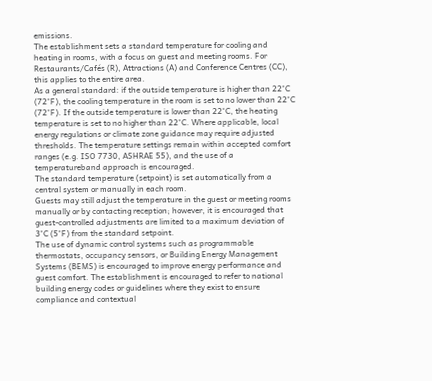emissions.
The establishment sets a standard temperature for cooling and heating in rooms, with a focus on guest and meeting rooms. For Restaurants/Cafés (R), Attractions (A) and Conference Centres (CC), this applies to the entire area.
As a general standard: if the outside temperature is higher than 22°C (72°F), the cooling temperature in the room is set to no lower than 22°C (72°F). If the outside temperature is lower than 22°C, the heating temperature is set to no higher than 22°C. Where applicable, local energy regulations or climate zone guidance may require adjusted thresholds. The temperature settings remain within accepted comfort ranges (e.g. ISO 7730, ASHRAE 55), and the use of a temperatureband approach is encouraged.
The standard temperature (setpoint) is set automatically from a central system or manually in each room.
Guests may still adjust the temperature in the guest or meeting rooms manually or by contacting reception; however, it is encouraged that guest-controlled adjustments are limited to a maximum deviation of 3°C (5°F) from the standard setpoint.
The use of dynamic control systems such as programmable thermostats, occupancy sensors, or Building Energy Management Systems (BEMS) is encouraged to improve energy performance and guest comfort. The establishment is encouraged to refer to national building energy codes or guidelines where they exist to ensure compliance and contextual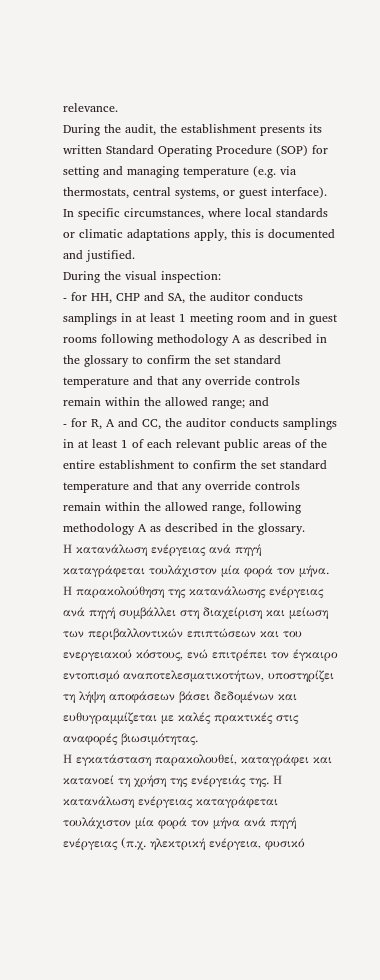relevance.
During the audit, the establishment presents its written Standard Operating Procedure (SOP) for setting and managing temperature (e.g. via thermostats, central systems, or guest interface).
In specific circumstances, where local standards or climatic adaptations apply, this is documented and justified.
During the visual inspection:
- for HH, CHP and SA, the auditor conducts samplings in at least 1 meeting room and in guest rooms following methodology A as described in the glossary to confirm the set standard temperature and that any override controls remain within the allowed range; and
- for R, A and CC, the auditor conducts samplings in at least 1 of each relevant public areas of the entire establishment to confirm the set standard temperature and that any override controls remain within the allowed range, following methodology A as described in the glossary.
Η κατανάλωση ενέργειας ανά πηγή καταγράφεται τουλάχιστον μία φορά τον μήνα.
Η παρακολούθηση της κατανάλωσης ενέργειας ανά πηγή συμβάλλει στη διαχείριση και μείωση των περιβαλλοντικών επιπτώσεων και του ενεργειακού κόστους, ενώ επιτρέπει τον έγκαιρο εντοπισμό αναποτελεσματικοτήτων, υποστηρίζει τη λήψη αποφάσεων βάσει δεδομένων και ευθυγραμμίζεται με καλές πρακτικές στις αναφορές βιωσιμότητας.
Η εγκατάσταση παρακολουθεί, καταγράφει και κατανοεί τη χρήση της ενέργειάς της. Η κατανάλωση ενέργειας καταγράφεται τουλάχιστον μία φορά τον μήνα ανά πηγή ενέργειας (π.χ. ηλεκτρική ενέργεια, φυσικό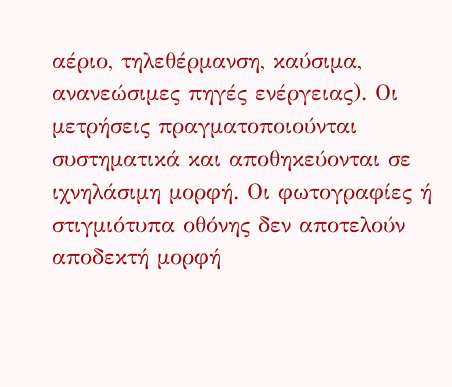αέριο, τηλεθέρμανση, καύσιμα, ανανεώσιμες πηγές ενέργειας). Οι μετρήσεις πραγματοποιούνται συστηματικά και αποθηκεύονται σε ιχνηλάσιμη μορφή. Οι φωτογραφίες ή στιγμιότυπα οθόνης δεν αποτελούν αποδεκτή μορφή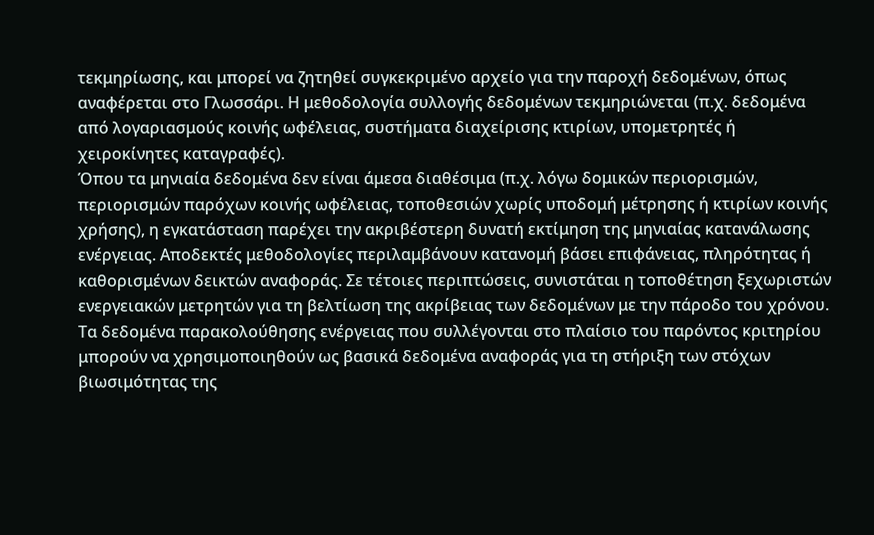τεκμηρίωσης, και μπορεί να ζητηθεί συγκεκριμένο αρχείο για την παροχή δεδομένων, όπως αναφέρεται στο Γλωσσάρι. Η μεθοδολογία συλλογής δεδομένων τεκμηριώνεται (π.χ. δεδομένα από λογαριασμούς κοινής ωφέλειας, συστήματα διαχείρισης κτιρίων, υπομετρητές ή χειροκίνητες καταγραφές).
Όπου τα μηνιαία δεδομένα δεν είναι άμεσα διαθέσιμα (π.χ. λόγω δομικών περιορισμών, περιορισμών παρόχων κοινής ωφέλειας, τοποθεσιών χωρίς υποδομή μέτρησης ή κτιρίων κοινής χρήσης), η εγκατάσταση παρέχει την ακριβέστερη δυνατή εκτίμηση της μηνιαίας κατανάλωσης ενέργειας. Αποδεκτές μεθοδολογίες περιλαμβάνουν κατανομή βάσει επιφάνειας, πληρότητας ή καθορισμένων δεικτών αναφοράς. Σε τέτοιες περιπτώσεις, συνιστάται η τοποθέτηση ξεχωριστών ενεργειακών μετρητών για τη βελτίωση της ακρίβειας των δεδομένων με την πάροδο του χρόνου.
Τα δεδομένα παρακολούθησης ενέργειας που συλλέγονται στο πλαίσιο του παρόντος κριτηρίου μπορούν να χρησιμοποιηθούν ως βασικά δεδομένα αναφοράς για τη στήριξη των στόχων βιωσιμότητας της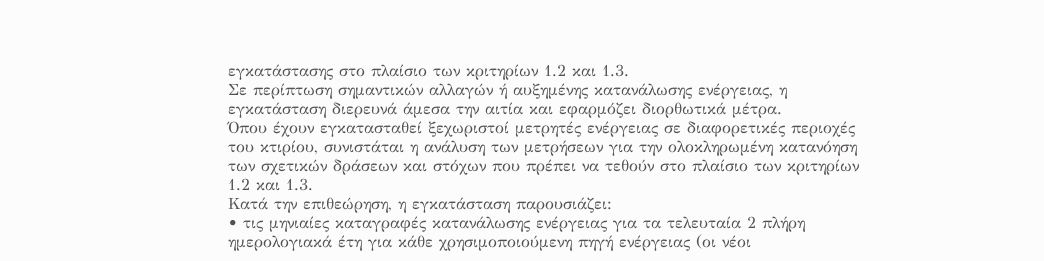εγκατάστασης στο πλαίσιο των κριτηρίων 1.2 και 1.3.
Σε περίπτωση σημαντικών αλλαγών ή αυξημένης κατανάλωσης ενέργειας, η εγκατάσταση διερευνά άμεσα την αιτία και εφαρμόζει διορθωτικά μέτρα.
Όπου έχουν εγκατασταθεί ξεχωριστοί μετρητές ενέργειας σε διαφορετικές περιοχές του κτιρίου, συνιστάται η ανάλυση των μετρήσεων για την ολοκληρωμένη κατανόηση των σχετικών δράσεων και στόχων που πρέπει να τεθούν στο πλαίσιο των κριτηρίων 1.2 και 1.3.
Κατά την επιθεώρηση, η εγκατάσταση παρουσιάζει:
• τις μηνιαίες καταγραφές κατανάλωσης ενέργειας για τα τελευταία 2 πλήρη ημερολογιακά έτη για κάθε χρησιμοποιούμενη πηγή ενέργειας (οι νέοι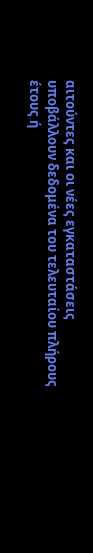αιτούντες και οι νέες εγκαταστάσεις υποβάλλουν δεδομένα του τελευταίου πλήρους έτους ή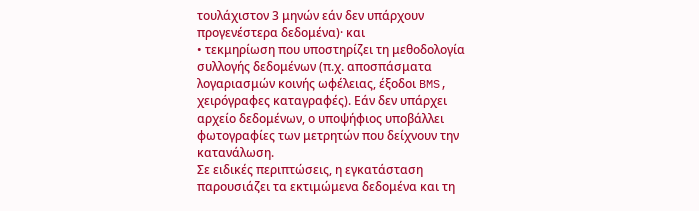τουλάχιστον 3 μηνών εάν δεν υπάρχουν προγενέστερα δεδομένα)· και
• τεκμηρίωση που υποστηρίζει τη μεθοδολογία συλλογής δεδομένων (π.χ. αποσπάσματα λογαριασμών κοινής ωφέλειας, έξοδοι BMS, χειρόγραφες καταγραφές). Εάν δεν υπάρχει αρχείο δεδομένων, ο υποψήφιος υποβάλλει φωτογραφίες των μετρητών που δείχνουν την κατανάλωση.
Σε ειδικές περιπτώσεις, η εγκατάσταση παρουσιάζει τα εκτιμώμενα δεδομένα και τη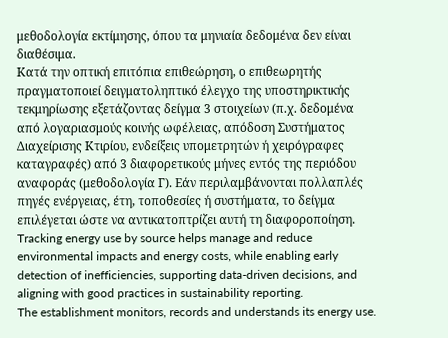μεθοδολογία εκτίμησης, όπου τα μηνιαία δεδομένα δεν είναι διαθέσιμα.
Κατά την οπτική επιτόπια επιθεώρηση, ο επιθεωρητής πραγματοποιεί δειγματοληπτικό έλεγχο της υποστηρικτικής τεκμηρίωσης εξετάζοντας δείγμα 3 στοιχείων (π.χ. δεδομένα από λογαριασμούς κοινής ωφέλειας, απόδοση Συστήματος Διαχείρισης Κτιρίου, ενδείξεις υπομετρητών ή χειρόγραφες καταγραφές) από 3 διαφορετικούς μήνες εντός της περιόδου αναφοράς (μεθοδολογία Γ). Εάν περιλαμβάνονται πολλαπλές πηγές ενέργειας, έτη, τοποθεσίες ή συστήματα, το δείγμα επιλέγεται ώστε να αντικατοπτρίζει αυτή τη διαφοροποίηση.
Tracking energy use by source helps manage and reduce environmental impacts and energy costs, while enabling early detection of inefficiencies, supporting data-driven decisions, and aligning with good practices in sustainability reporting.
The establishment monitors, records and understands its energy use.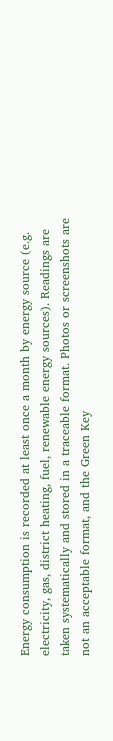Energy consumption is recorded at least once a month by energy source (e.g. electricity, gas, district heating, fuel, renewable energy sources). Readings are taken systematically and stored in a traceable format. Photos or screenshots are not an acceptable format, and the Green Key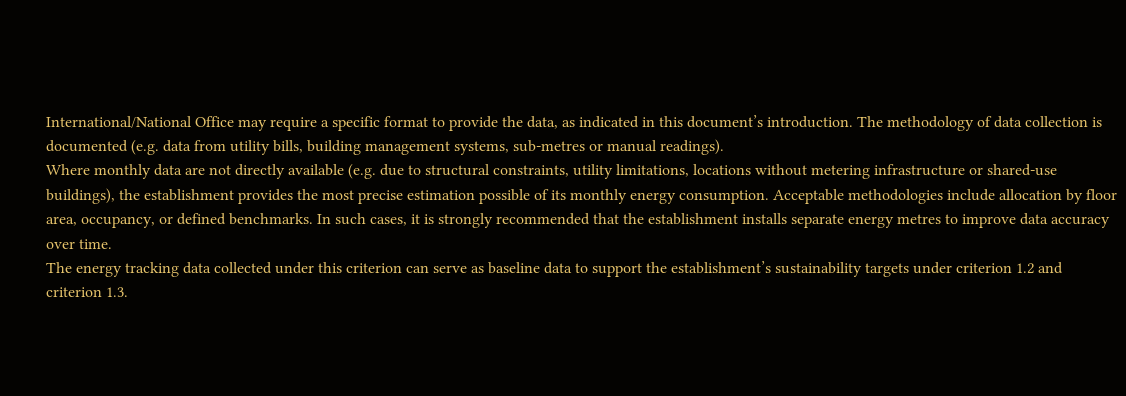International/National Office may require a specific format to provide the data, as indicated in this document’s introduction. The methodology of data collection is documented (e.g. data from utility bills, building management systems, sub-metres or manual readings).
Where monthly data are not directly available (e.g. due to structural constraints, utility limitations, locations without metering infrastructure or shared-use buildings), the establishment provides the most precise estimation possible of its monthly energy consumption. Acceptable methodologies include allocation by floor area, occupancy, or defined benchmarks. In such cases, it is strongly recommended that the establishment installs separate energy metres to improve data accuracy over time.
The energy tracking data collected under this criterion can serve as baseline data to support the establishment’s sustainability targets under criterion 1.2 and criterion 1.3.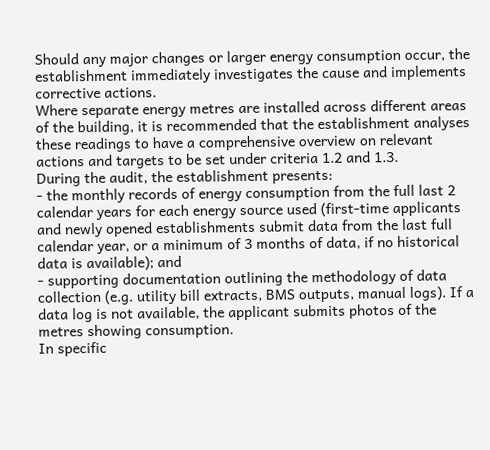Should any major changes or larger energy consumption occur, the establishment immediately investigates the cause and implements corrective actions.
Where separate energy metres are installed across different areas of the building, it is recommended that the establishment analyses these readings to have a comprehensive overview on relevant actions and targets to be set under criteria 1.2 and 1.3.
During the audit, the establishment presents:
- the monthly records of energy consumption from the full last 2 calendar years for each energy source used (first-time applicants and newly opened establishments submit data from the last full calendar year, or a minimum of 3 months of data, if no historical data is available); and
- supporting documentation outlining the methodology of data collection (e.g. utility bill extracts, BMS outputs, manual logs). If a data log is not available, the applicant submits photos of the metres showing consumption.
In specific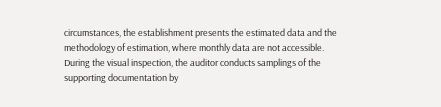circumstances, the establishment presents the estimated data and the methodology of estimation, where monthly data are not accessible.
During the visual inspection, the auditor conducts samplings of the supporting documentation by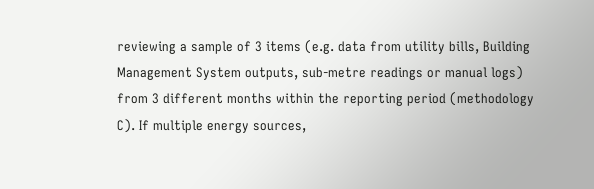reviewing a sample of 3 items (e.g. data from utility bills, Building Management System outputs, sub-metre readings or manual logs) from 3 different months within the reporting period (methodology C). If multiple energy sources,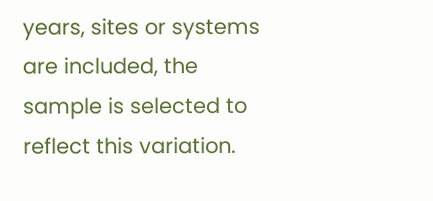years, sites or systems are included, the sample is selected to reflect this variation.